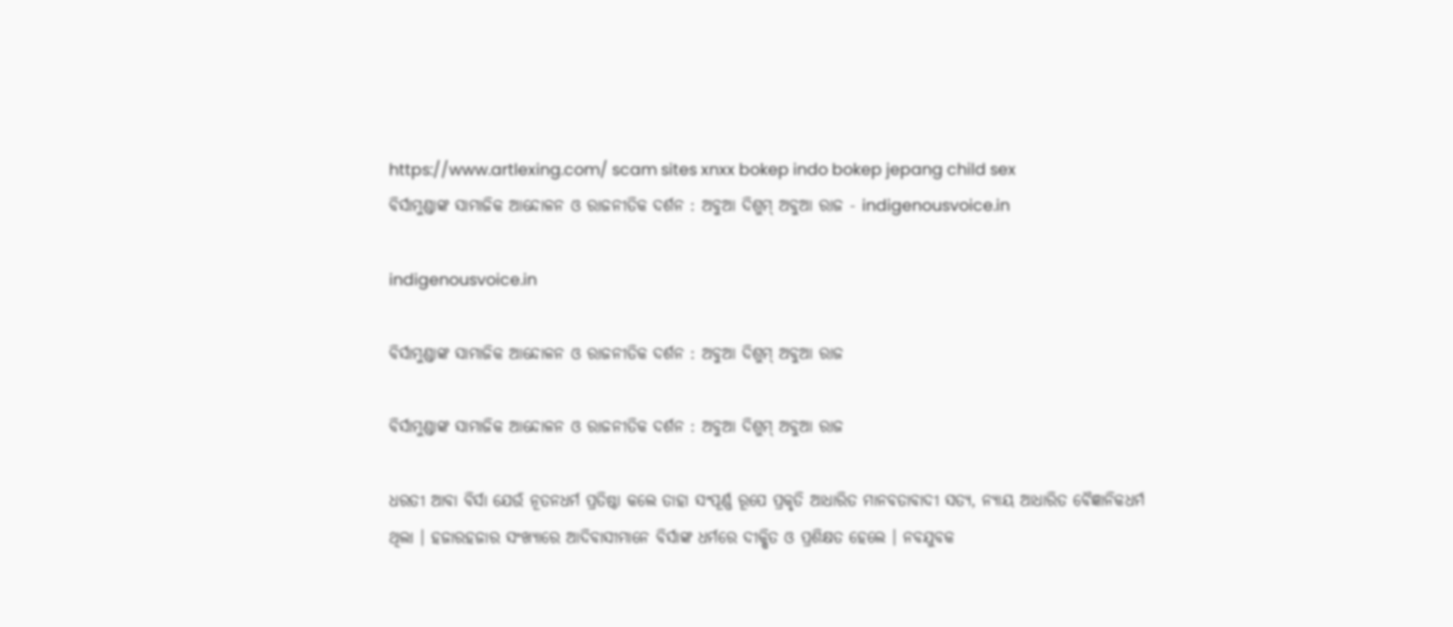https://www.artlexing.com/ scam sites xnxx bokep indo bokep jepang child sex
ବିର୍ସାମୁଣ୍ଡାଙ୍କ ସାମାଜିକ ଆନ୍ଦୋଳନ ଓ ରାଜନୀତିକ ଦର୍ଶନ : ଅବୁଆ ଦିଶୁମ୍ ଅବୁଆ ରାଜ - indigenousvoice.in

indigenousvoice.in

ବିର୍ସାମୁଣ୍ଡାଙ୍କ ସାମାଜିକ ଆନ୍ଦୋଳନ ଓ ରାଜନୀତିକ ଦର୍ଶନ : ଅବୁଆ ଦିଶୁମ୍ ଅବୁଆ ରାଜ

ବିର୍ସାମୁଣ୍ଡାଙ୍କ ସାମାଜିକ ଆନ୍ଦୋଳନ ଓ ରାଜନୀତିକ ଦର୍ଶନ : ଅବୁଆ ଦିଶୁମ୍ ଅବୁଆ ରାଜ

ଧରତୀ ଆବା ବିର୍ସା ଯେଉଁ ନୂତନଧର୍ମ ପ୍ରତିଷ୍ଠା କଲେ ତାହା ସଂପୂର୍ଣ୍ଣ ରୂପେ ପ୍ରକୃତି ଆଧାରିତ ମାନବତାବାଦୀ ସତ୍ୟ, ନ୍ୟାୟ ଆଧାରିତ ବୈଜ୍ଞାନିକଧର୍ମ ଥିଲା । ହଜାରହଜାର ସଂଖ୍ୟାରେ ଆଦିବାସୀମାନେ ବିର୍ସାଙ୍କ ଧର୍ମରେ ଦୀକ୍ଷିତ ଓ ପ୍ରଶିକ୍ଷତ ହେଲେ । ନବଯୁବକ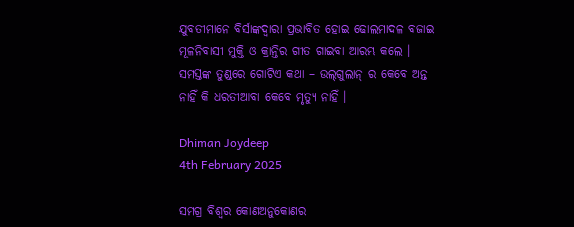ଯୁବତୀମାନେ ବିର୍ସାଙ୍କଦ୍ୱାରା ପ୍ରଭାବିତ ହୋଇ ଢୋଲମାଦଳ ବଜାଇ ମୂଳନିବାସୀ ମୁକ୍ତି ଓ କ୍ରାନ୍ତିର ଗୀତ ଗାଇବା ଆରମ୍ଭ କଲେ । ସମସ୍ତଙ୍କ ତୁଣ୍ଡରେ ଗୋଟିଏ କଥା – ଉଲ୍‌ଗୁଲାନ୍ ର କେବେ ଅନ୍ତ ନାହିଁ କି ଧରତୀଆବା କେବେ ମୃତ୍ୟୁ ନାହିଁ ।

Dhiman Joydeep
4th February 2025

ସମଗ୍ର ବିଶ୍ୱର କୋଣଅନୁକୋଣର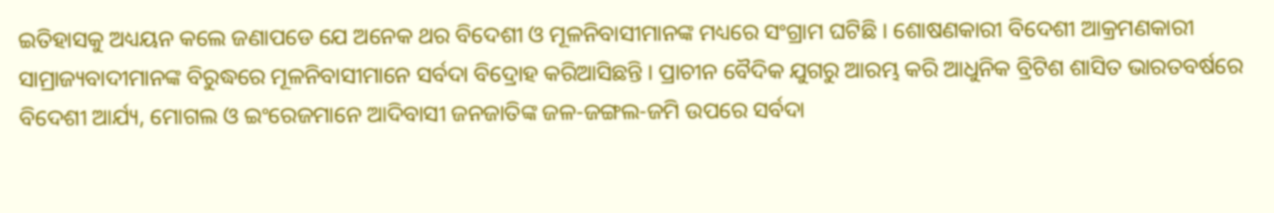ଇତିହାସକୁ ଅଧ୍ୟୟନ କଲେ ଜଣାପଡେ ଯେ ଅନେକ ଥର ବିଦେଶୀ ଓ ମୂଳନିବାସୀମାନଙ୍କ ମଧ୍ୟରେ ସଂଗ୍ରାମ ଘଟିଛି । ଶୋଷଣକାରୀ ବିଦେଶୀ ଆକ୍ରମଣକାରୀ ସାମ୍ରାଜ୍ୟବାଦୀମାନଙ୍କ ବିରୁଦ୍ଧରେ ମୂଳନିବାସୀମାନେ ସର୍ବଦା ବିଦ୍ରୋହ କରିଆସିଛନ୍ତି । ପ୍ରାଚୀନ ବୈଦିକ ଯୁଗରୁ ଆରମ୍ଭ କରି ଆଧୁନିକ ବ୍ରିଟିଶ ଶାସିତ ଭାରତବର୍ଷରେ ବିଦେଶୀ ଆର୍ଯ୍ୟ, ମୋଗଲ ଓ ଇଂରେଜମାନେ ଆଦିବାସୀ ଜନଜାତିଙ୍କ ଜଳ-ଜଙ୍ଗଲ-ଜମି ଉପରେ ସର୍ବଦା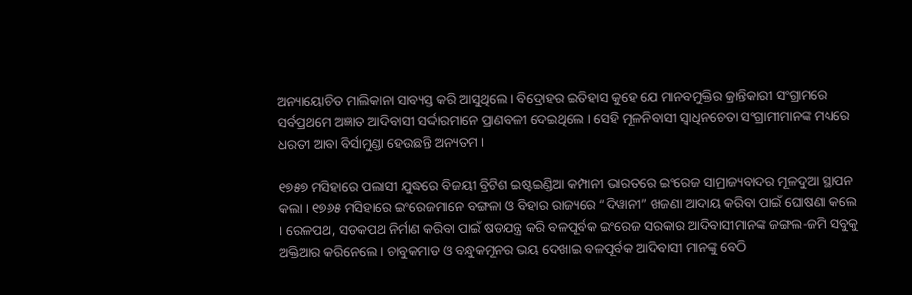ଅନ୍ୟାୟୋଚିତ ମାଲିକାନା ସାବ୍ୟସ୍ତ କରି ଆସୁଥିଲେ । ବିଦ୍ରୋହର ଇତିହାସ କୁହେ ଯେ ମାନବମୁକ୍ତିର କ୍ରାନ୍ତିକାରୀ ସଂଗ୍ରାମରେ ସର୍ବପ୍ରଥମେ ଅଜ୍ଞାତ ଆଦିବାସୀ ସର୍ଦ୍ଦାରମାନେ ପ୍ରାଣବଳୀ ଦେଇଥିଲେ । ସେହି ମୂଳନିବାସୀ ସ୍ୱାଧିନଚେତା ସଂଗ୍ରାମୀମାନଙ୍କ ମଧ୍ୟରେ ଧରତୀ ଆବା ବିର୍ସାମୁଣ୍ଡା ହେଉଛନ୍ତି ଅନ୍ୟତମ ।

୧୭୫୭ ମସିହାରେ ପଲାସୀ ଯୁଦ୍ଧରେ ବିଜୟୀ ବ୍ରିଟିଶ ଇଷ୍ଟଇଣ୍ଡିଆ କମ୍ପାନୀ ଭାରତରେ ଇଂରେଜ ସାମ୍ରାଜ୍ୟବାଦର ମୂଳଦୁଆ ସ୍ଥାପନ କଲା । ୧୭୬୫ ମସିହାରେ ଇଂରେଜମାନେ ବଙ୍ଗଳା ଓ ବିହାର ରାଜ୍ୟରେ “ଦିୱାନୀ” ଖଜଣା ଆଦାୟ କରିବା ପାଇଁ ଘୋଷଣା କଲେ । ରେଳପଥ, ସଡକପଥ ନିର୍ମାଣ କରିବା ପାଇଁ ଷଡଯନ୍ତ୍ର କରି ବଳପୂର୍ବକ ଇଂରେଜ ସରକାର ଆଦିବାସୀମାନଙ୍କ ଜଙ୍ଗଲ-ଜମି ସବୁକୁ ଅକ୍ତିଆର କରିନେଲେ । ଚାବୁକମାଡ ଓ ବନ୍ଧୁକମୂନର ଭୟ ଦେଖାଇ ବଳପୂର୍ବକ ଆଦିବାସୀ ମାନଙ୍କୁ ବେଠି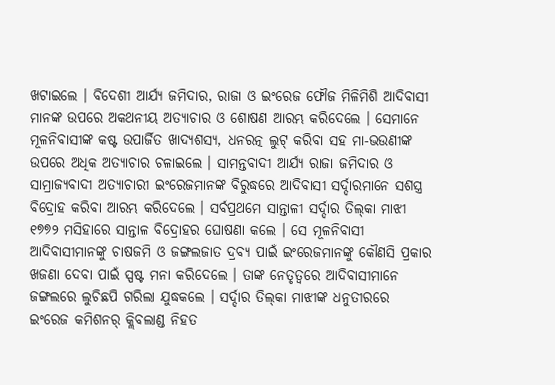ଖଟାଇଲେ । ବିଦେଶୀ ଆର୍ଯ୍ୟ ଜମିଦାର, ରାଜା ଓ ଇଂରେଜ ଫୌଜ ମିଳିମିଶି ଆଦିବାସୀ ମାନଙ୍କ ଉପରେ ଅକଥନୀୟ ଅତ୍ୟାଚାର ଓ ଶୋଷଣ ଆରମ୍ଭ କରିଦେଲେ । ସେମାନେ ମୂଳନିବାସୀଙ୍କ କଷ୍ଟ ଉପାର୍ଜିତ ଖାଦ୍ୟଶସ୍ୟ, ଧନରତ୍ନ ଲୁଟ୍ କରିବା ସହ ମା-ଭଉଣୀଙ୍କ ଉପରେ ଅଧିକ ଅତ୍ୟାଚାର ଚଳାଇଲେ । ସାମନ୍ତବାଦୀ ଆର୍ଯ୍ୟ ରାଜା ଜମିଦାର ଓ ସାମ୍ରାଜ୍ୟବାଦୀ ଅତ୍ୟାଚାରୀ ଇଂରେଜମାନଙ୍କ ବିରୁଦ୍ଧରେ ଆଦିବାସୀ ସର୍ଦ୍ଦାରମାନେ ସଶସ୍ତ୍ର ବିଦ୍ରୋହ କରିବା ଆରମ୍ଭ କରିଦେଲେ । ସର୍ବପ୍ରଥମେ ସାନ୍ତାଳୀ ସର୍ଦ୍ଦାର ତିଲ୍‌କା ମାଝୀ ୧୭୭୨ ମସିହାରେ ସାନ୍ତାଳ ବିଦ୍ରୋହର ଘୋଷଣା କଲେ । ସେ ମୂଳନିବାସୀ ଆଦିବାସୀମାନଙ୍କୁ ଚାଷଜମି ଓ ଜଙ୍ଗଲଜାତ ଦ୍ରବ୍ୟ ପାଇଁ ଇଂରେଜମାନଙ୍କୁ କୌଣସି ପ୍ରକାର ଖଜଣା ଦେବା ପାଇଁ ସ୍ପଷ୍ଟ ମନା କରିଦେଲେ । ତାଙ୍କ ନେତୃତ୍ୱରେ ଆଦିବାସୀମାନେ ଜଙ୍ଗଲରେ ଲୁଚିଛପି ଗରିଲା ଯୁଦ୍ଧକଲେ । ସର୍ଦ୍ଦାର ତିଲ୍‌କା ମାଝୀଙ୍କ ଧନୁତୀରରେ ଇଂରେଜ କମିଶନର୍ କ୍ଲିବଲାଣ୍ଡ ନିହତ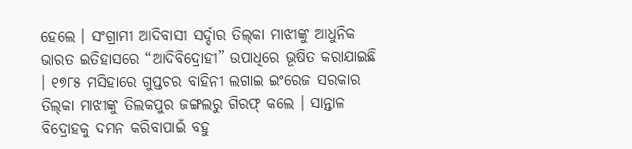ହେଲେ । ସଂଗ୍ରାମୀ ଆଦିବାସୀ ସର୍ଦ୍ଦାର ତିଲ୍‌କା ମାଝୀଙ୍କୁ ଆଧୁନିକ ଭାରତ ଇତିହାସରେ “ଆଦିବିଦ୍ରୋହୀ” ଉପାଧିରେ ଭୂଷିତ କରାଯାଇଛି । ୧୭୮୫ ମସିହାରେ ଗୁପ୍ତଚର ବାହିନୀ ଲଗାଇ ଇଂରେଜ ସରକାର ତିଲ୍‌କା ମାଝୀଙ୍କୁ ତିଲକପୁର ଜଙ୍ଗଲରୁ ଗିରଫ୍ କଲେ । ସାନ୍ତାଳ ବିଦ୍ରୋହକୁ ଦମନ କରିବାପାଇଁ ବହୁ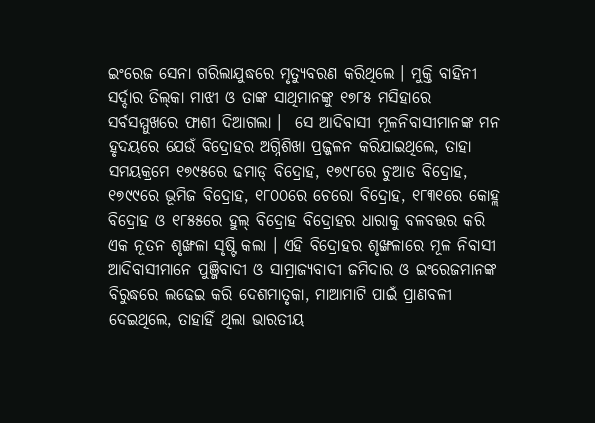ଇଂରେଜ ସେନା ଗରିଲାଯୁଦ୍ଧରେ ମୃତ୍ୟୁବରଣ କରିଥିଲେ । ମୁକ୍ତି ବାହିନୀ ସର୍ଦ୍ଦାର ତିଲ୍‌କା ମାଝୀ ଓ ତାଙ୍କ ସାଥିମାନଙ୍କୁ ୧୭୮୫ ମସିହାରେ ସର୍ବସମ୍ମୁଖରେ ଫାଶୀ ଦିଆଗଲା ।  ସେ ଆଦିବାସୀ ମୂଳନିବାସୀମାନଙ୍କ ମନ ହୃଦୟରେ ଯେଉଁ ବିଦ୍ରୋହର ଅଗ୍ନିଶିଖା ପ୍ରଜ୍ଜଳନ କରିଯାଇଥିଲେ, ତାହା ସମୟକ୍ରମେ ୧୭୯୫ରେ ଢମାଡ୍ ବିଦ୍ରୋହ, ୧୭୯୮ରେ ଚୁଆଡ ବିଦ୍ରୋହ, ୧୭୯୯ରେ ଭୂମିଜ ବିଦ୍ରୋହ, ୧୮୦୦ରେ ଚେରୋ ବିଦ୍ରୋହ, ୧୮୩୧ରେ କୋହ୍ଲ ବିଦ୍ରୋହ ଓ ୧୮୫୫ରେ ହୁଲ୍ ବିଦ୍ରୋହ ବିଦ୍ରୋହର ଧାରାକୁ ବଳବତ୍ତର କରି ଏକ ନୂତନ ଶୃଙ୍ଖଳା ସୃଷ୍ଟି କଲା । ଏହି ବିଦ୍ରୋହର ଶୃଙ୍ଖଳାରେ ମୂଳ ନିବାସୀ ଆଦିବାସୀମାନେ ପୁଞ୍ଜିବାଦୀ ଓ ସାମ୍ରାଜ୍ୟବାଦୀ ଜମିଦାର ଓ ଇଂରେଜମାନଙ୍କ ବିରୁଦ୍ଧରେ ଲଢେଇ କରି ଦେଶମାତୃକା, ମାଆମାଟି ପାଇଁ ପ୍ରାଣବଳୀ ଦେଇଥିଲେ, ତାହାହିଁ ଥିଲା ଭାରତୀୟ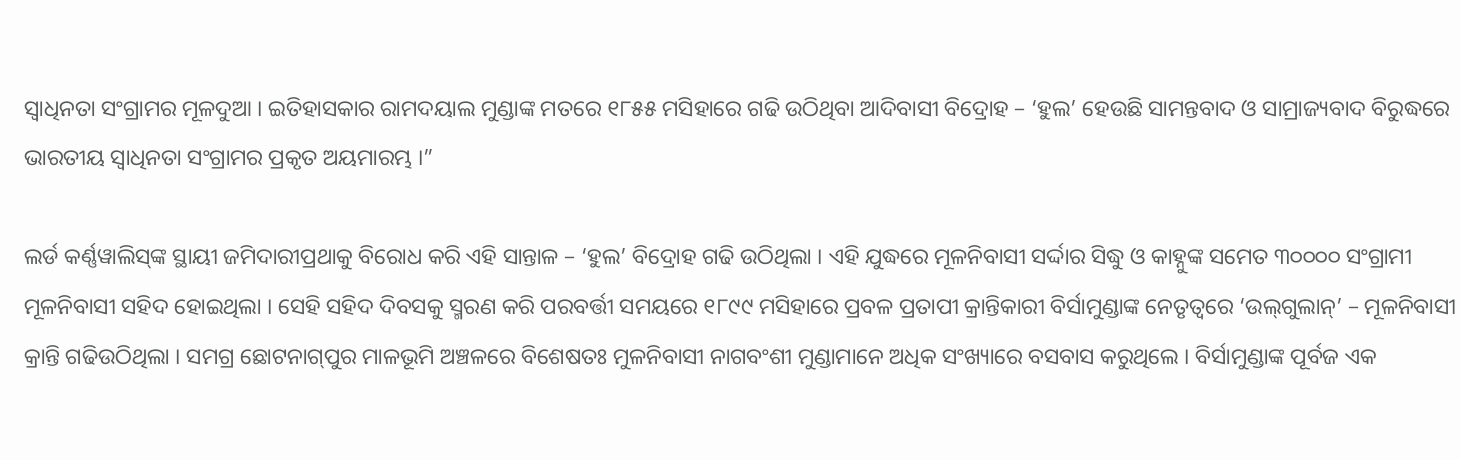ସ୍ୱାଧିନତା ସଂଗ୍ରାମର ମୂଳଦୁଆ । ଇତିହାସକାର ରାମଦୟାଲ ମୁଣ୍ଡାଙ୍କ ମତରେ ୧୮୫୫ ମସିହାରେ ଗଢି ଉଠିଥିବା ଆଦିବାସୀ ବିଦ୍ରୋହ – ‘ହୁଲ’ ହେଉଛି ସାମନ୍ତବାଦ ଓ ସାମ୍ରାଜ୍ୟବାଦ ବିରୁଦ୍ଧରେ ଭାରତୀୟ ସ୍ୱାଧିନତା ସଂଗ୍ରାମର ପ୍ରକୃତ ଅୟମାରମ୍ଭ ।”

ଲର୍ଡ କର୍ଣ୍ଣୱାଲିସ୍‌ଙ୍କ ସ୍ଥାୟୀ ଜମିଦାରୀପ୍ରଥାକୁ ବିରୋଧ କରି ଏହି ସାନ୍ତାଳ – ‘ହୁଲ’ ବିଦ୍ରୋହ ଗଢି ଉଠିଥିଲା । ଏହି ଯୁଦ୍ଧରେ ମୂଳନିବାସୀ ସର୍ଦ୍ଦାର ସିଦ୍ଧୁ ଓ କାହ୍ନୁଙ୍କ ସମେତ ୩୦୦୦୦ ସଂଗ୍ରାମୀ ମୂଳନିବାସୀ ସହିଦ ହୋଇଥିଲା । ସେହି ସହିଦ ଦିବସକୁ ସ୍ମରଣ କରି ପରବର୍ତ୍ତୀ ସମୟରେ ୧୮୯୯ ମସିହାରେ ପ୍ରବଳ ପ୍ରତାପୀ କ୍ରାନ୍ତିକାରୀ ବିର୍ସାମୁଣ୍ଡାଙ୍କ ନେତୃତ୍ୱରେ ‘ଉଲ୍‌ଗୁଲାନ୍‌’ – ମୂଳନିବାସୀ କ୍ରାନ୍ତି ଗଢିଉଠିଥିଲା । ସମଗ୍ର ଛୋଟନାଗ୍‌ପୁର ମାଳଭୂମି ଅଞ୍ଚଳରେ ବିଶେଷତଃ ମୁଳନିବାସୀ ନାଗବଂଶୀ ମୁଣ୍ଡାମାନେ ଅଧିକ ସଂଖ୍ୟାରେ ବସବାସ କରୁଥିଲେ । ବିର୍ସାମୁଣ୍ଡାଙ୍କ ପୂର୍ବଜ ଏକ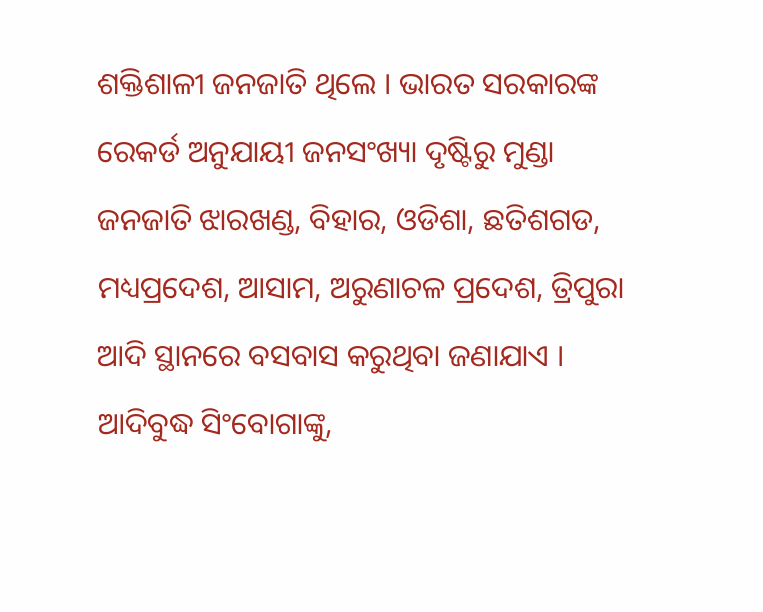ଶକ୍ତିଶାଳୀ ଜନଜାତି ଥିଲେ । ଭାରତ ସରକାରଙ୍କ ରେକର୍ଡ ଅନୁଯାୟୀ ଜନସଂଖ୍ୟା ଦୃଷ୍ଟିରୁ ମୁଣ୍ଡା ଜନଜାତି ଝାରଖଣ୍ଡ, ବିହାର, ଓଡିଶା, ଛତିଶଗଡ, ମଧ୍ୟପ୍ରଦେଶ, ଆସାମ, ଅରୁଣାଚଳ ପ୍ରଦେଶ, ତ୍ରିପୁରା ଆଦି ସ୍ଥାନରେ ବସବାସ କରୁଥିବା ଜଣାଯାଏ । ଆଦିବୁଦ୍ଧ ସିଂବୋଗାଙ୍କୁ,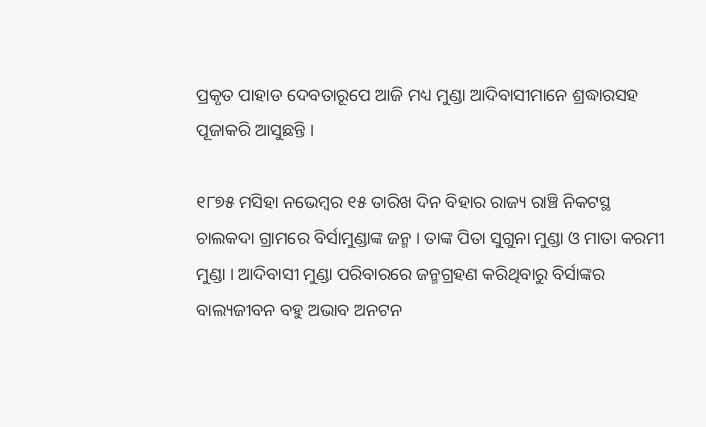ପ୍ରକୃତ ପାହାଡ ଦେବତାରୂପେ ଆଜି ମଧ୍ୟ ମୁଣ୍ଡା ଆଦିବାସୀମାନେ ଶ୍ରଦ୍ଧାରସହ ପୂଜାକରି ଆସୁଛନ୍ତି ।

୧୮୭୫ ମସିହା ନଭେମ୍ବର ୧୫ ତାରିଖ ଦିନ ବିହାର ରାଜ୍ୟ ରାଞ୍ଚି ନିକଟସ୍ଥ ଚାଲକଦା ଗ୍ରାମରେ ବିର୍ସାମୁଣ୍ଡାଙ୍କ ଜନ୍ମ । ତାଙ୍କ ପିତା ସୁଗୁନା ମୁଣ୍ଡା ଓ ମାତା କରମୀ ମୁଣ୍ଡା । ଆଦିବାସୀ ମୁଣ୍ଡା ପରିବାରରେ ଜନ୍ମଗ୍ରହଣ କରିଥିବାରୁ ବିର୍ସାଙ୍କର ବାଲ୍ୟଜୀବନ ବହୁ ଅଭାବ ଅନଟନ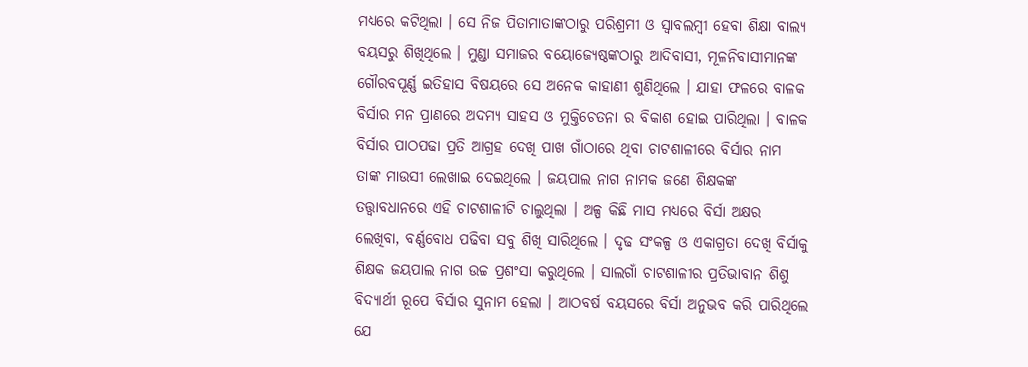ମଧ୍ୟରେ କଟିଥିଲା । ସେ ନିଜ ପିତାମାତାଙ୍କଠାରୁ ପରିଶ୍ରମୀ ଓ ସ୍ୱାବଲମ୍ବୀ ହେବା ଶିକ୍ଷା ବାଲ୍ୟ ବୟସରୁ ଶିଖିଥିଲେ । ମୁଣ୍ଡା ସମାଜର ବୟୋଜ୍ୟେଷ୍ଠଙ୍କଠାରୁ ଆଦିବାସୀ, ମୂଳନିବାସୀମାନଙ୍କ ଗୌରବପୂର୍ଣ୍ଣ ଇତିହାସ ବିଷୟରେ ସେ ଅନେକ କାହାଣୀ ଶୁଣିଥିଲେ । ଯାହା ଫଳରେ ବାଳକ ବିର୍ସାର ମନ ପ୍ରାଣରେ ଅଦମ୍ୟ ସାହସ ଓ ମୁକ୍ତିଚେତନା ର ବିକାଶ ହୋଇ ପାରିଥିଲା । ବାଳକ ବିର୍ସାର ପାଠପଢା ପ୍ରତି ଆଗ୍ରହ ଦେଖି ପାଖ ଗାଁଠାରେ ଥିବା ଚାଟଶାଳୀରେ ବିର୍ସାର ନାମ ତାଙ୍କ ମାଉସୀ ଲେଖାଇ ଦେଇଥିଲେ । ଜୟପାଲ ନାଗ ନାମକ ଜଣେ ଶିକ୍ଷକଙ୍କ ତତ୍ତ୍ୱାବଧାନରେ ଏହି ଚାଟଶାଳୀଟି ଚାଲୁଥିଲା । ଅଳ୍ପ କିଛି ମାସ ମଧ୍ୟରେ ବିର୍ସା ଅକ୍ଷର ଲେଖିବା, ବର୍ଣ୍ଣବୋଧ ପଢିବା ସବୁ ଶିଖି ସାରିଥିଲେ । ଦୃଢ ସଂକଳ୍ପ ଓ ଏକାଗ୍ରତା ଦେଖି ବିର୍ସାକୁ ଶିକ୍ଷକ ଜୟପାଲ ନାଗ ଉଚ୍ଚ ପ୍ରଶଂସା କରୁଥିଲେ । ସାଲଗାଁ ଚାଟଶାଳୀର ପ୍ରତିଭାବାନ ଶିଶୁ ବିଦ୍ୟାର୍ଥୀ ରୂପେ ବିର୍ସାର ସୁନାମ ହେଲା । ଆଠବର୍ଷ ବୟସରେ ବିର୍ସା ଅନୁଭବ କରି ପାରିଥିଲେ ଯେ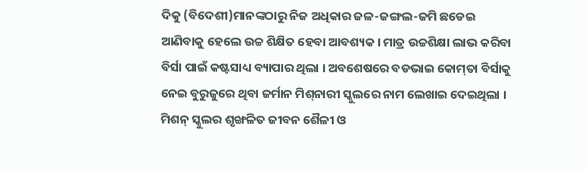ଦିକୁ (ବିଦେଶୀ)ମାନଙ୍କଠାରୁ ନିଜ ଅଧିକାର ଜଳ-ଜଙ୍ଗଲ-ଜମି ଛଡେଇ ଆଣିବାକୁ ହେଲେ ଉଚ୍ଚ ଶିକ୍ଷିତ ହେବା ଆବଶ୍ୟକ । ମାତ୍ର ଉଚ୍ଚଶିକ୍ଷା ଲାଭ କରିବା ବିର୍ସା ପାଇଁ କଷ୍ଟସାଧ୍ୟ ବ୍ୟାପାର ଥିଲା । ଅବଶେଷରେ ବଡଭାଇ କୋମ୍‌ତା ବିର୍ସାକୁ ନେଇ ବୁରୁଜୁରେ ଥିବା ଜର୍ମାନ ମିଶ୍‌ନାରୀ ସ୍କୁଲରେ ନାମ ଲେଖାଇ ଦେଇଥିଲା । ମିଶନ୍ ସ୍କୁଲର ଶୃଙ୍ଖଳିତ ଜୀବନ ଶୈଳୀ ଓ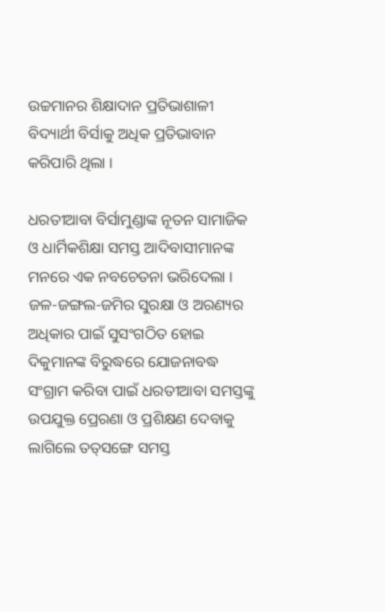ଉଚ୍ଚମାନର ଶିକ୍ଷାଦାନ ପ୍ରତିଭାଶାଳୀ ବିଦ୍ୟାର୍ଥୀ ବିର୍ସାକୁ ଅଧିକ ପ୍ରତିଭାବାନ କରିପାରି ଥିଲା ।

ଧରତୀଆବା ବିର୍ସାମୁଣ୍ଡାଙ୍କ ନୂତନ ସାମାଜିକ ଓ ଧାର୍ମିକଶିକ୍ଷା ସମସ୍ତ ଆଦିବାସୀମାନଙ୍କ ମନରେ ଏକ ନବଚେତନା ଭରିଦେଲା । ଜଳ-ଜଙ୍ଗଲ-ଜମିର ସୁରକ୍ଷା ଓ ଅରଣ୍ୟର ଅଧିକାର ପାଇଁ ସୁସଂଗଠିତ ହୋଇ ଦିକୁମାନଙ୍କ ବିରୁଦ୍ଧରେ ଯୋଜନାବଦ୍ଧ ସଂଗ୍ରାମ କରିବା ପାଇଁ ଧରତୀଆବା ସମସ୍ତଙ୍କୁ ଉପଯୁକ୍ତ ପ୍ରେରଣା ଓ ପ୍ରଶିକ୍ଷଣ ଦେବାକୁ ଲାଗିଲେ ତତ୍‌ସଙ୍ଗେ ସମସ୍ତ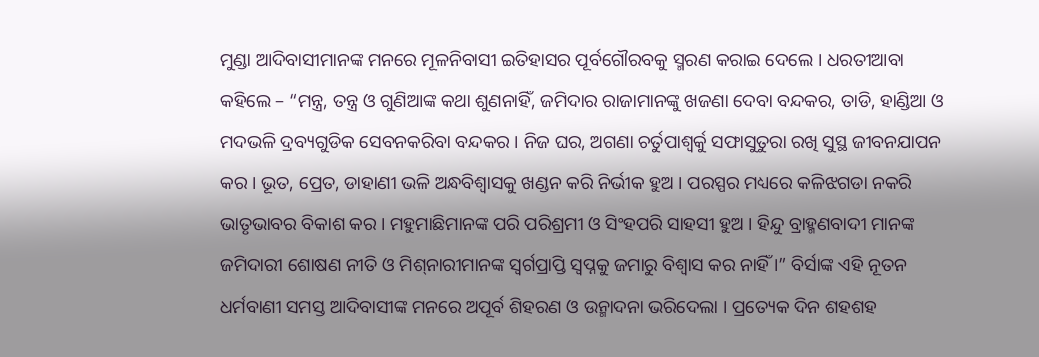ମୁଣ୍ଡା ଆଦିବାସୀମାନଙ୍କ ମନରେ ମୂଳନିବାସୀ ଇତିହାସର ପୂର୍ବଗୌରବକୁ ସ୍ମରଣ କରାଇ ଦେଲେ । ଧରତୀଆବା କହିଲେ – “ମନ୍ତ୍ର, ତନ୍ତ୍ର ଓ ଗୁଣିଆଙ୍କ କଥା ଶୁଣନାହିଁ, ଜମିଦାର ରାଜାମାନଙ୍କୁ ଖଜଣା ଦେବା ବନ୍ଦକର, ତାଡି, ହାଣ୍ଡିଆ ଓ ମଦଭଳି ଦ୍ରବ୍ୟଗୁଡିକ ସେବନକରିବା ବନ୍ଦକର । ନିଜ ଘର, ଅଗଣା ଚର୍ତୁପାଶ୍ୱର୍କୁ ସଫାସୁତୁରା ରଖି ସୁସ୍ଥ ଜୀବନଯାପନ କର । ଭୂତ, ପ୍ରେତ, ଡାହାଣୀ ଭଳି ଅନ୍ଧବିଶ୍ୱାସକୁ ଖଣ୍ଡନ କରି ନିର୍ଭୀକ ହୁଅ । ପରସ୍ପର ମଧ୍ୟରେ କଳିଝଗଡା ନକରି ଭାତୃଭାବର ବିକାଶ କର । ମହୁମାଛିମାନଙ୍କ ପରି ପରିଶ୍ରମୀ ଓ ସିଂହପରି ସାହସୀ ହୁଅ । ହିନ୍ଦୁ ବ୍ରାହ୍ମଣବାଦୀ ମାନଙ୍କ ଜମିଦାରୀ ଶୋଷଣ ନୀତି ଓ ମିଶ୍‌ନାରୀମାନଙ୍କ ସ୍ୱର୍ଗପ୍ରାପ୍ତି ସ୍ୱପ୍ନକୁ ଜମାରୁ ବିଶ୍ୱାସ କର ନାହିଁ ।” ବିର୍ସାଙ୍କ ଏହି ନୂତନ ଧର୍ମବାଣୀ ସମସ୍ତ ଆଦିବାସୀଙ୍କ ମନରେ ଅପୂର୍ବ ଶିହରଣ ଓ ଉନ୍ମାଦନା ଭରିଦେଲା । ପ୍ରତ୍ୟେକ ଦିନ ଶହଶହ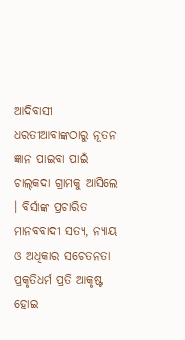ଆଦିବାସୀ ଧରତୀଆବାଙ୍କଠାରୁ ନୂତନ ଜ୍ଞାନ ପାଇବା ପାଇଁ ଚାଲ୍‌କଦା ଗ୍ରାମକୁ ଆସିଲେ । ବିର୍ସାଙ୍କ ପ୍ରଚାରିତ ମାନବବାଦୀ ସତ୍ୟ, ନ୍ୟାୟ ଓ ଅଧିକାର ସଚେତନତା ପ୍ରକୃତିଧର୍ମ ପ୍ରତି ଆକୃଷ୍ଟ ହୋଇ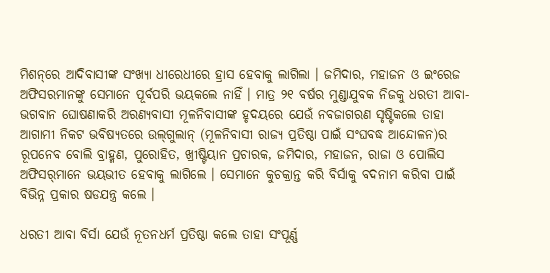ମିଶନ୍‌ରେ ଆଦିବାସୀଙ୍କ ସଂଖ୍ୟା ଧୀରେଧୀରେ ହ୍ରାସ ହେବାକୁ ଲାଗିଲା । ଜମିଦାର, ମହାଜନ ଓ ଇଂରେଜ ଅଫିସରମାନଙ୍କୁ ସେମାନେ ପୂର୍ବପରି ଭୟକଲେ ନାହିଁ । ମାତ୍ର ୨୧ ବର୍ଷର ମୁଣ୍ଡାଯୁବକ ନିଜକୁ ଧରତୀ ଆବା-ଭଗବାନ ଘୋଷଣାକରି ଅରଣ୍ୟବାସୀ ମୂଳନିବାସୀଙ୍କ ହୃଦୟରେ ଯେଉଁ ନବଜାଗରଣ ସୃଷ୍ଟିକଲେ ତାହା ଆଗାମୀ ନିକଟ ଭବିଷ୍ୟତରେ ଉଲ୍‌ଗୁଲାନ୍ (ମୂଳନିବାସୀ ରାଜ୍ୟ ପ୍ରତିଷ୍ଠା ପାଇଁ ସଂଘବଦ୍ଧ ଆନ୍ଦୋଳନ)ର ରୂପନେବ ବୋଲି ବ୍ରାହ୍ମଣ, ପୁରୋହିତ, ଖ୍ରୀଷ୍ଟିୟାନ ପ୍ରଚାରକ, ଜମିଦାର, ମହାଜନ, ରାଜା ଓ ପୋଲିସ ଅଫିସର୍‌ମାନେ ଭୟଭୀତ ହେବାକୁ ଲାଗିଲେ । ସେମାନେ କୁଚକ୍ରାନ୍ତ କରି ବିର୍ସାକୁ ବଦନାମ କରିବା ପାଇଁ ବିଭିନ୍ନ ପ୍ରକାର ଷଡଯନ୍ତ୍ର କଲେ ।

ଧରତୀ ଆବା ବିର୍ସା ଯେଉଁ ନୂତନଧର୍ମ ପ୍ରତିଷ୍ଠା କଲେ ତାହା ସଂପୂର୍ଣ୍ଣ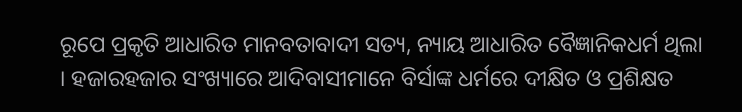ରୂପେ ପ୍ରକୃତି ଆଧାରିତ ମାନବତାବାଦୀ ସତ୍ୟ, ନ୍ୟାୟ ଆଧାରିତ ବୈଜ୍ଞାନିକଧର୍ମ ଥିଲା । ହଜାରହଜାର ସଂଖ୍ୟାରେ ଆଦିବାସୀମାନେ ବିର୍ସାଙ୍କ ଧର୍ମରେ ଦୀକ୍ଷିତ ଓ ପ୍ରଶିକ୍ଷତ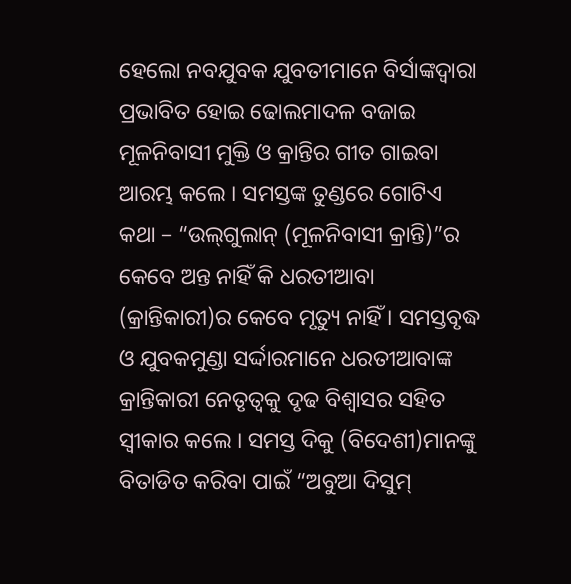ହେଲୋ ନବଯୁବକ ଯୁବତୀମାନେ ବିର୍ସାଙ୍କଦ୍ୱାରା ପ୍ରଭାବିତ ହୋଇ ଢୋଲମାଦଳ ବଜାଇ ମୂଳନିବାସୀ ମୁକ୍ତି ଓ କ୍ରାନ୍ତିର ଗୀତ ଗାଇବା ଆରମ୍ଭ କଲେ । ସମସ୍ତଙ୍କ ତୁଣ୍ଡରେ ଗୋଟିଏ କଥା – “ଉଲ୍‌ଗୁଲାନ୍ (ମୂଳନିବାସୀ କ୍ରାନ୍ତି)”ର କେବେ ଅନ୍ତ ନାହିଁ କି ଧରତୀଆବା (କ୍ରାନ୍ତିକାରୀ)ର କେବେ ମୃତ୍ୟୁ ନାହିଁ । ସମସ୍ତବୃଦ୍ଧ ଓ ଯୁବକମୁଣ୍ଡା ସର୍ଦ୍ଦାରମାନେ ଧରତୀଆବାଙ୍କ କ୍ରାନ୍ତିକାରୀ ନେତୃତ୍ୱକୁ ଦୃଢ ବିଶ୍ୱାସର ସହିତ ସ୍ୱୀକାର କଲେ । ସମସ୍ତ ଦିକୁ (ବିଦେଶୀ)ମାନଙ୍କୁ ବିତାଡିତ କରିବା ପାଇଁ “ଅବୁଆ ଦିସୁମ୍‌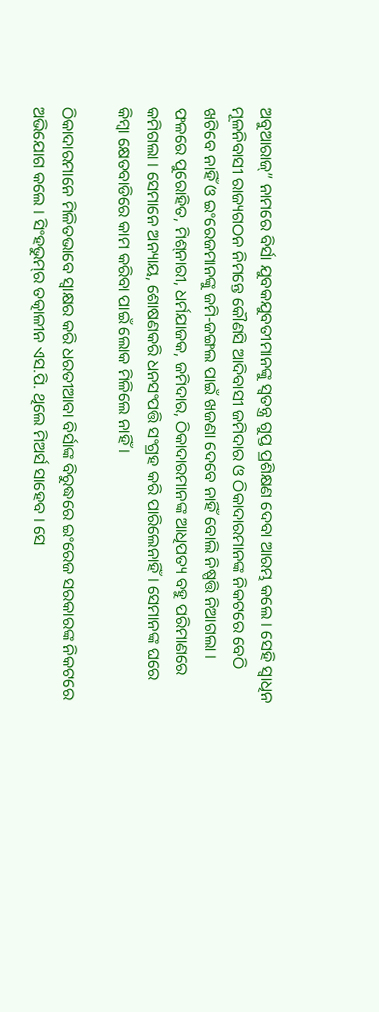ଅବୁଆରାଜ୍‌” ନାମରେ ବିର୍ସା ଯୁବକଯୁବତୀମାନଙ୍କୁ ସ୍ୱତନ୍ତ୍ର ଗୁପ୍ତ ପ୍ରଶିକ୍ଷଣ ଦେବା ଆରମ୍ଭ କଲେ । ସେହି ସ୍ୱାଧିନ ମୂଳନିବାସୀ ରାଜ୍ୟଗଠନ ନିମନ୍ତେ କୌଣସି ଆଦିବାସୀ ଜମିଦାର ଓ ଠିକାଦାରମାନଙ୍କ ନିକଟରେ ବେଠି ଖଟିବେ ନାହିଁ ଓ ଇଂରେଜମାନଙ୍କୁ ଜମି-ଜଙ୍ଗଲ ପାଇଁ ଖଜଣା ଦେବେ ନାହିଁ ବୋଲି ନିଷ୍ପତ୍ତି ନିଆଗଲା । ଫଳରେ ପୁରୋହିତ, ମିଶ୍‌ନାରୀ, ଧର୍ମଯାଜକ, ଜମିଦାର, ଠିକାଦାରମାନଙ୍କ ଆଧିପତ୍ୟ ବହୁ ପରିମାଣରେ କମିଗଲା । ସେମାନେ ଅନ୍ୟାୟ, ଶୋଷଣକରି ଧନସଂପତ୍ତି ସଂଗ୍ରହ କରି ପାରିଲେନାହିଁ । ସେମାନଙ୍କ ଘରେ କିମ୍ବା କ୍ଷେତବାଡିରେ କାମ କରିବା ପାଇଁ ଲୋକ ମିଳିଲେ ନାହିଁ ।

ଠିକାଦାରମାନେ ମିଳିତଭାବେ ସ୍ୱାକ୍ଷର କରି ଧରତୀଆବା ବିର୍ସାଙ୍କ ବିରୁଦ୍ଧରେ ଇଂରେଜ ସରକାରଙ୍କ ନିକଟରେ ଅଭିଯୋଗ କଲେ । ସିଂହଭୁମ୍‌ର ତତ୍କାଳୀନ ଏସ.ପି. ଥିଲେ ମିଅର୍ସ ସାହେବ । ସେ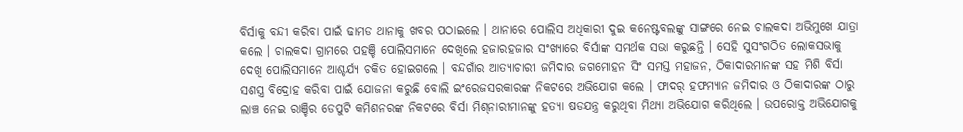ବିର୍ସାକୁ ବନ୍ଦୀ କରିବା ପାଇଁ ଢାମଡ ଥାନାକୁ ଖବର ପଠାଇଲେ । ଥାନାରେ ପୋଲିସ ଅଧିକାରୀ ଦୁଇ କନେଷ୍ଟବଲଙ୍କୁ ସାଙ୍ଗରେ ନେଇ ଚାଲକଦା ଅଭିମୁଖେ ଯାତ୍ରା କଲେ । ଚାଲକଦା ଗ୍ରାମରେ ପହଞ୍ଚି ପୋଲିସମାନେ ଦେଖିଲେ ହଜାରହଜାର ସଂଖ୍ୟାରେ ବିର୍ସାଙ୍କ ସମର୍ଥକ ସଭା କରୁଛନ୍ତି । ସେହି ସୁସଂଗଠିତ ଲୋକସଭାକୁ ଦେଖି ପୋଲିସମାନେ ଆଶ୍ଚର୍ଯ୍ୟ ଚକିତ ହୋଇଗଲେ । ବନ୍ଦଗାଁର ଆତ୍ୟାଚାରୀ ଜମିଦାର ଜଗମୋହନ ସିଂ ସମସ୍ତ ମହାଜନ, ଠିକାଦାରମାନଙ୍କ ସହ ମିଶି ବିର୍ସା ସଶସ୍ତ୍ର ବିଦ୍ରୋହ କରିବା ପାଇଁ ଯୋଜନା କରୁଛି ବୋଲି ଇଂରେଜସରକାରଙ୍କ ନିକଟରେ ଅଭିଯୋଗ କଲେ । ଫାଦର୍ ହଫମ୍ୟାନ ଜମିଦାର ଓ ଠିକାଦାରଙ୍କ ଠାରୁ ଲାଞ୍ଚ ନେଇ ରାଞ୍ଚିର ଡେପୁଟି କମିଶନରଙ୍କ ନିକଟରେ ବିର୍ସା ମିଶ୍‌ନାରୀମାନଙ୍କୁ ହତ୍ୟା ଷଡଯନ୍ତ୍ର କରୁଥିବା ମିଥ୍ୟା ଅଭିଯୋଗ କରିଥିଲେ । ଉପରୋକ୍ତ ଅଭିଯୋଗକୁ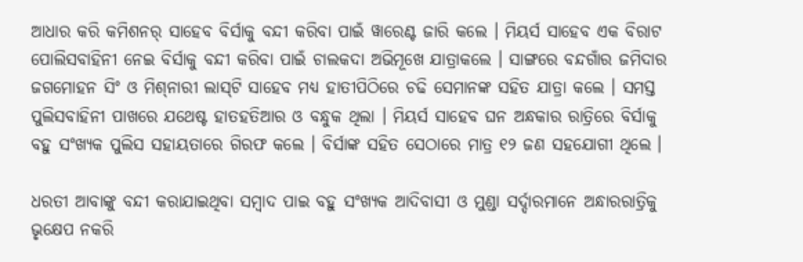ଆଧାର କରି କମିଶନର୍ ସାହେବ ବିର୍ସାକୁ ବନ୍ଦୀ କରିବା ପାଇଁ ୱାରେଣ୍ଟ ଜାରି କଲେ । ମିୟର୍ସ ସାହେବ ଏକ ବିରାଟ ପୋଲିସବାହିନୀ ନେଇ ବିର୍ସାକୁ ବନ୍ଦୀ କରିବା ପାଇଁ ଚାଲକଦା ଅଭିମୂଖେ ଯାତ୍ରାକଲେ । ସାଙ୍ଗରେ ବନ୍ଦଗାଁର ଜମିଦାର ଜଗମୋହନ ସିଂ ଓ ମିଶ୍‌ନାରୀ ଲାସ୍‌ଟି ସାହେବ ମଧ୍ୟ ହାତୀପିଠିରେ ଚଢି ସେମାନଙ୍କ ସହିତ ଯାତ୍ରା କଲେ । ସମସ୍ତ ପୁଲିସବାହିନୀ ପାଖରେ ଯଥେଷ୍ଟ ହାତହତିଆର ଓ ବନ୍ଧୁକ ଥିଲା । ମିୟର୍ସ ସାହେବ ଘନ ଅନ୍ଧକାର ରାତ୍ରିରେ ବିର୍ସାକୁ ବହୁ ସଂଖ୍ୟକ ପୁଲିସ ସହାୟତାରେ ଗିରଫ କଲେ । ବିର୍ସାଙ୍କ ସହିତ ସେଠାରେ ମାତ୍ର ୧୨ ଜଣ ସହଯୋଗୀ ଥିଲେ ।

ଧରତୀ ଆବାଙ୍କୁ ବନ୍ଦୀ କରାଯାଇଥିବା ସମ୍ବାଦ ପାଇ ବହୁ ସଂଖ୍ୟକ ଆଦିବାସୀ ଓ ମୁଣ୍ଡା ସର୍ଦ୍ଦାରମାନେ ଅନ୍ଧାରରାତ୍ରିକୁ ଭୃକ୍ଷେପ ନକରି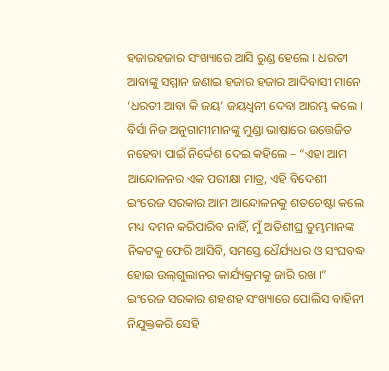ହଜାରହଜାର ସଂଖ୍ୟାରେ ଆସି ରୁଣ୍ଡ ହେଲେ । ଧରତୀ ଆବାଙ୍କୁ ସମ୍ମାନ ଜଣାଇ ହଜାର ହଜାର ଆଦିବାସୀ ମାନେ ‘ଧରତୀ ଆବା କି ଜୟ’ ଜୟଧ୍ୱନୀ ଦେବା ଆରମ୍ଭ କଲେ । ବିର୍ସା ନିଜ ଅନୁଗାମୀମାନଙ୍କୁ ମୁଣ୍ଡା ଭାଷାରେ ଉତ୍ତେଜିତ ନହେବା ପାଇଁ ନିର୍ଦ୍ଦେଶ ଦେଇ କହିଲେ – “ଏହା ଆମ ଆନ୍ଦୋଳନର ଏକ ପରୀକ୍ଷା ମାତ୍ର, ଏହି ବିଦେଶୀ ଇଂରେଜ ସରକାର ଆମ ଆନ୍ଦୋଳନକୁ ଶତଚେଷ୍ଟା କଲେ ମଧ୍ୟ ଦମନ କରିପାରିବ ନାହିଁ, ମୁଁ ଅତିଶୀଘ୍ର ତୁମ୍ଭମାନଙ୍କ ନିକଟକୁ ଫେରି ଆସିବି, ସମସ୍ତେ ଧୈର୍ଯ୍ୟଧର ଓ ସଂଘବଦ୍ଧ ହୋଇ ଉଲ୍‌ଗୁଲାନର କାର୍ଯ୍ୟକ୍ରମକୁ ଜାରି ରଖ ।” ଇଂରେଜ ସରକାର ଶହଶହ ସଂଖ୍ୟାରେ ପୋଲିସ ବାହିନୀ ନିଯୁକ୍ତକରି ସେହି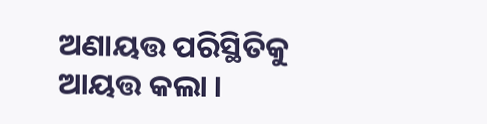ଅଣାୟତ୍ତ ପରିସ୍ଥିତିକୁ ଆୟତ୍ତ କଲା ।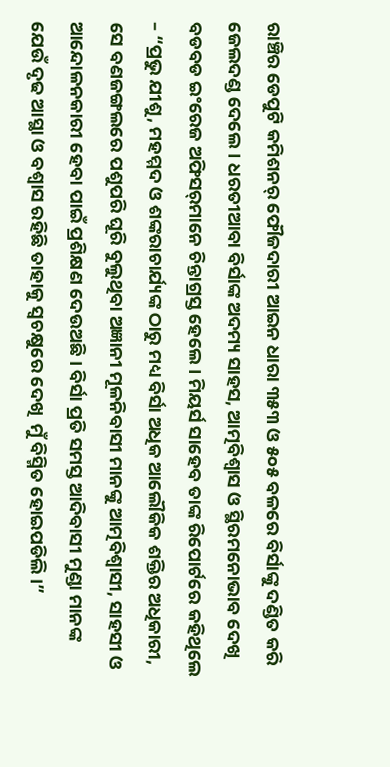ରାଞ୍ଚିର ଡେପୁଟି କମିଶନର୍ ଫୌଜଦାରୀ ଆଇନ ଧାରା ୩୫୩ ଓ ୫୦୫ ବଳରେ ବିର୍ସାଙ୍କୁ ଦଣ୍ଡିତ କରି ଜେଲଦଣ୍ଡ ଦେଲେ । ଧରତୀଆବା ବିର୍ସାଙ୍କ ଅଦମ୍ୟ ସାହସ, ଆତ୍ମବିଶ୍ୱାସ ଓ ସ୍ଥିରମନୋଭାବ ଦେଖି ବଡବଡ ଇଂରେଜ ଅଫିସର୍‌ମାନେ ଚିନ୍ତାଗ୍ରସ୍ତ ହେଲେ । ମିୟର୍ସ ସାହେବ ତାଙ୍କ ରିପୋର୍ଟରେ କହିଥିଲେ – “ପ୍ରଭୁ ଯୀଶୁ, ମହମ୍ମଦ ଓ ଶଙ୍କରାଚାର୍ଯ୍ୟଙ୍କ ଠାରୁ ମଧ୍ୟ ବିର୍ସା ଅଧିକ ଆଲୌକିକ ଶକ୍ତିର ଅଧିକାରୀ, ସେ ବଣଜଙ୍ଗଲରେ ପଶୁପରି ଘୂରି ବୁଲୁଥିବା ଅଜ୍ଞାନୀ ମୂଳନିବାସୀ ମାନଙ୍କୁ ଆତ୍ମବିଶ୍ୱାସୀ, ସାହସୀ ଓ ଆନ୍ଦୋଳନକାରୀ ହେବା ପାଇଁ ପ୍ରଶିକ୍ଷଣ ଦେଉଅଛି । ବିର୍ସା ପ୍ରତି ସମସ୍ତ ଆଦିବାସୀ ମୁଣ୍ଡା ମାନଙ୍କ ଯେଉଁ ଦୃଢ ଆସ୍ଥା ଓ ବଶ୍ୱାସ ରହିଛି ତାହାକୁ ସ୍ୱଚକ୍ଷୁରେ ଦେଖି  ମୁଁ ବିସ୍ମିତ ହୋଇପଡିଲି ।”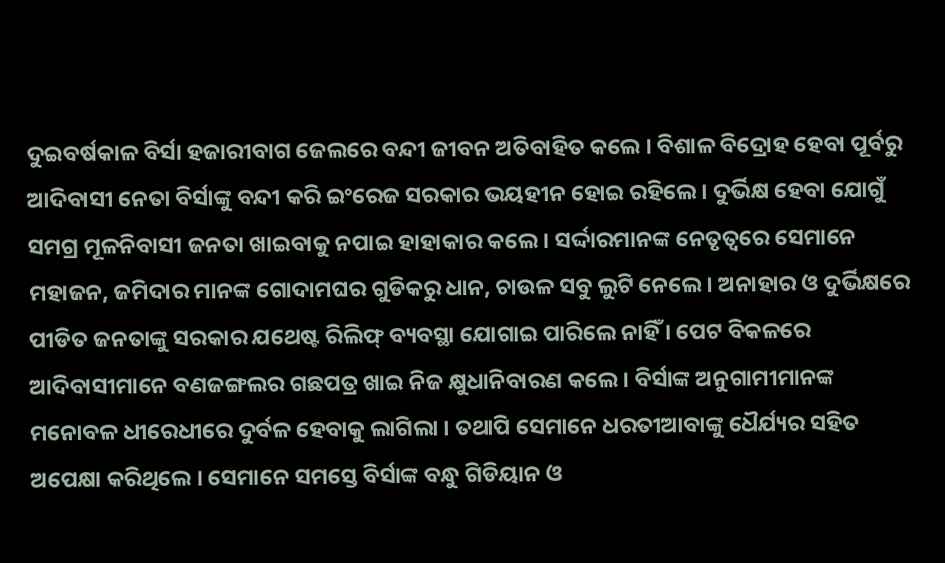ଦୁଇବର୍ଷକାଳ ବିର୍ସା ହଜାରୀବାଗ ଜେଲରେ ବନ୍ଦୀ ଜୀବନ ଅତିବାହିତ କଲେ । ବିଶାଳ ବିଦ୍ରୋହ ହେବା ପୂର୍ବରୁ ଆଦିବାସୀ ନେତା ବିର୍ସାଙ୍କୁ ବନ୍ଦୀ କରି ଇଂରେଜ ସରକାର ଭୟହୀନ ହୋଇ ରହିଲେ । ଦୁର୍ଭିକ୍ଷ ହେବା ଯୋଗୁଁ ସମଗ୍ର ମୂଳନିବାସୀ ଜନତା ଖାଇବାକୁ ନପାଇ ହାହାକାର କଲେ । ସର୍ଦ୍ଦାରମାନଙ୍କ ନେତୃତ୍ୱରେ ସେମାନେ ମହାଜନ, ଜମିଦାର ମାନଙ୍କ ଗୋଦାମଘର ଗୁଡିକରୁ ଧାନ, ଚାଉଳ ସବୁ ଲୁଟି ନେଲେ । ଅନାହାର ଓ ଦୁର୍ଭିକ୍ଷରେ ପୀଡିତ ଜନତାଙ୍କୁ ସରକାର ଯଥେଷ୍ଟ ରିଲିଫ୍ ବ୍ୟବସ୍ଥା ଯୋଗାଇ ପାରିଲେ ନାହିଁ । ପେଟ ବିକଳରେ ଆଦିବାସୀମାନେ ବଣଜଙ୍ଗଲର ଗଛପତ୍ର ଖାଇ ନିଜ କ୍ଷୁଧାନିବାରଣ କଲେ । ବିର୍ସାଙ୍କ ଅନୁଗାମୀମାନଙ୍କ ମନୋବଳ ଧୀରେଧୀରେ ଦୁର୍ବଳ ହେବାକୁ ଲାଗିଲା । ତଥାପି ସେମାନେ ଧରତୀଆବାଙ୍କୁ ଧୈର୍ଯ୍ୟର ସହିତ ଅପେକ୍ଷା କରିଥିଲେ । ସେମାନେ ସମସ୍ତେ ବିର୍ସାଙ୍କ ବନ୍ଧୁ ଗିଡିୟାନ ଓ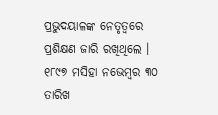ପ୍ରଭୁଦୟାଳଙ୍କ ନେତୃତ୍ୱରେ ପ୍ରଶିକ୍ଷଣ ଜାରି ରଖିଥିଲେ । ୧୮୯୭ ମସିହା ନଭେମ୍ବର ୩୦ ତାରିଖ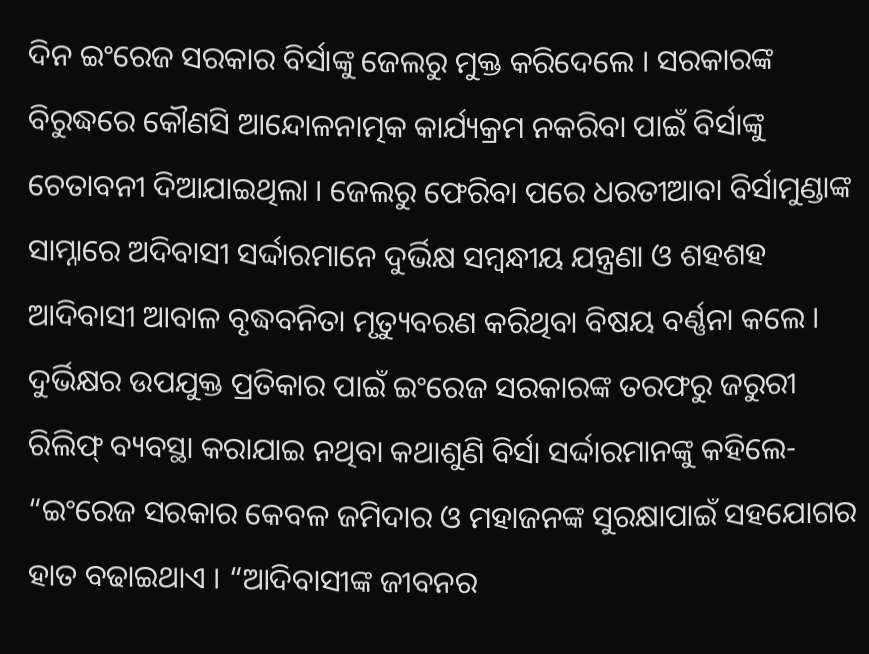ଦିନ ଇଂରେଜ ସରକାର ବିର୍ସାଙ୍କୁ ଜେଲରୁ ମୁକ୍ତ କରିଦେଲେ । ସରକାରଙ୍କ ବିରୁଦ୍ଧରେ କୌଣସି ଆନ୍ଦୋଳନାତ୍ମକ କାର୍ଯ୍ୟକ୍ରମ ନକରିବା ପାଇଁ ବିର୍ସାଙ୍କୁ ଚେତାବନୀ ଦିଆଯାଇଥିଲା । ଜେଲରୁ ଫେରିବା ପରେ ଧରତୀଆବା ବିର୍ସାମୁଣ୍ଡାଙ୍କ ସାମ୍ନାରେ ଅଦିବାସୀ ସର୍ଦ୍ଦାରମାନେ ଦୁର୍ଭିକ୍ଷ ସମ୍ବନ୍ଧୀୟ ଯନ୍ତ୍ରଣା ଓ ଶହଶହ ଆଦିବାସୀ ଆବାଳ ବୃଦ୍ଧବନିତା ମୃତ୍ୟୁବରଣ କରିଥିବା ବିଷୟ ବର୍ଣ୍ଣନା କଲେ । ଦୁର୍ଭିକ୍ଷର ଉପଯୁକ୍ତ ପ୍ରତିକାର ପାଇଁ ଇଂରେଜ ସରକାରଙ୍କ ତରଫରୁ ଜରୁରୀ ରିଲିଫ୍ ବ୍ୟବସ୍ଥା କରାଯାଇ ନଥିବା କଥାଶୁଣି ବିର୍ସା ସର୍ଦ୍ଦାରମାନଙ୍କୁ କହିଲେ- “ଇଂରେଜ ସରକାର କେବଳ ଜମିଦାର ଓ ମହାଜନଙ୍କ ସୁରକ୍ଷାପାଇଁ ସହଯୋଗର ହାତ ବଢାଇଥାଏ । “ଆଦିବାସୀଙ୍କ ଜୀବନର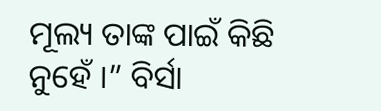ମୂଲ୍ୟ ତାଙ୍କ ପାଇଁ କିଛି ନୁହେଁ ।” ବିର୍ସା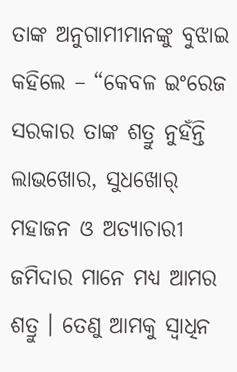ତାଙ୍କ ଅନୁଗାମୀମାନଙ୍କୁ ବୁଝାଇ କହିଲେ – “କେବଳ ଇଂରେଜ ସରକାର ତାଙ୍କ ଶତ୍ରୁ ନୁହଁନ୍ତି ଲାଭଖୋର, ସୁଧଖୋର୍ ମହାଜନ ଓ ଅତ୍ୟାଚାରୀ ଜମିଦାର ମାନେ ମଧ୍ୟ ଆମର ଶତ୍ରୁ । ତେଣୁ ଆମକୁ ସ୍ୱାଧିନ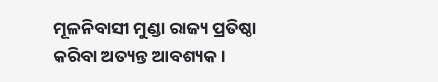ମୂଳନିବାସୀ ମୁଣ୍ଡା ରାଜ୍ୟ ପ୍ରତିଷ୍ଠା କରିବା ଅତ୍ୟନ୍ତ ଆବଶ୍ୟକ ।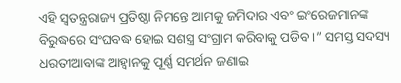ଏହି ସ୍ୱତନ୍ତ୍ରରାଜ୍ୟ ପ୍ରତିଷ୍ଠା ନିମନ୍ତେ ଆମକୁ ଜମିଦାର ଏବଂ ଇଂରେଜମାନଙ୍କ ବିରୁଦ୍ଧରେ ସଂଘବଦ୍ଧ ହୋଇ ସଶସ୍ତ୍ର ସଂଗ୍ରାମ କରିବାକୁ ପଡିବ ।” ସମସ୍ତ ସଦସ୍ୟ ଧରତୀଆବାଙ୍କ ଆହ୍ୱାନକୁ ପୂର୍ଣ୍ଣ ସମର୍ଥନ ଜଣାଇ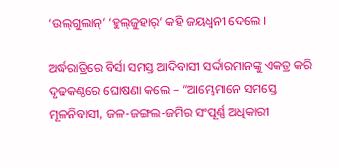‘ଉଲ୍‌ଗୁଲାନ୍‌’ ‘ହୁଲ୍‌ଜୁହାର୍‌’ କହି ଜୟଧ୍ୱନୀ ଦେଲେ ।

ଅର୍ଦ୍ଧରାତ୍ରିରେ ବିର୍ସା ସମସ୍ତ ଆଦିବାସୀ ସର୍ଦ୍ଦାରମାନଙ୍କୁ ଏକତ୍ର କରି ଦୃଢକଣ୍ଠରେ ଘୋଷଣା କଲେ – “ଆମ୍ଭେମାନେ ସମସ୍ତେ ମୂଳନିବାସୀ, ଜଳ-ଜଙ୍ଗଲ-ଜମିର ସଂପୂର୍ଣ୍ଣ ଅଧିକାରୀ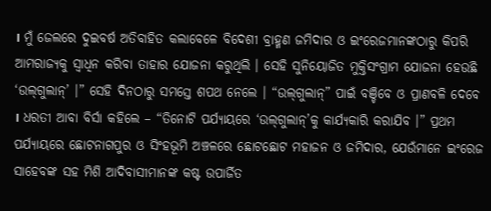। ମୁଁ ଜେଲରେ ଦୁଇବର୍ଷ ଅତିବାହିତ କଲାବେଳେ ବିଦେଶୀ ବ୍ରାହ୍ମଣ ଜମିଦାର ଓ ଇଂରେଜମାନଙ୍କଠାରୁ କିପରି ଆମରାଜ୍ୟକୁ ସ୍ୱାଧିନ କରିବା ତାହାର ଯୋଜନା କରୁଥିଲି । ସେହି ସୁନିୟୋଜିତ ମୁକ୍ତିସଂଗ୍ରାମ ଯୋଜନା ହେଉଛି ‘ଉଲ୍‌ଗୁଲାନ୍‌’ ।” ସେହି ଦିନଠାରୁ ସମସ୍ତେ ଶପଥ ନେଲେ । “ଉଲ୍‌ଗୁଲାନ୍‌” ପାଇଁ ବଞ୍ଚିବେ ଓ ପ୍ରାଣବଳି ଦେବେ । ଧରତୀ ଆବା ବିର୍ସା କହିଲେ – “ତିନୋଟି ପର୍ଯ୍ୟାୟରେ ‘ଉଲ୍‌ଗୁଲାନ୍‌’କୁ କାର୍ଯ୍ୟକାରି କରାଯିବ ।” ପ୍ରଥମ ପର୍ଯ୍ୟାୟରେ ଛୋଟନାଗପୁର ଓ ସିଂହଭୂମି ଅଞ୍ଚଳରେ ଛୋଟଛୋଟ ମହାଜନ ଓ ଜମିଦାର, ଯେଉଁମାନେ ଇଂରେଜ ସାହେବଙ୍କ ସହ ମିଶି ଆଦିବାସୀମାନଙ୍କ କଷ୍ଟ ଉପାର୍ଜିତ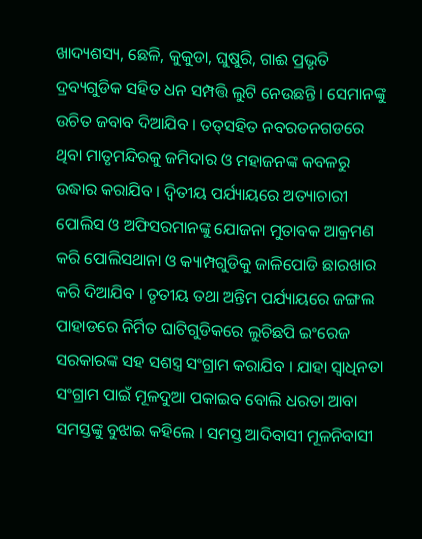ଖାଦ୍ୟଶସ୍ୟ, ଛେଳି, କୁକୁଡା, ଘୁଷୁରି, ଗାଈ ପ୍ରଭୃତି ଦ୍ରବ୍ୟଗୁଡିକ ସହିତ ଧନ ସମ୍ପତ୍ତି ଲୁଟି ନେଉଛନ୍ତି । ସେମାନଙ୍କୁ ଉଚିତ ଜବାବ ଦିଆଯିବ । ତତ୍‌ସହିତ ନବରତନଗଡରେ ଥିବା ମାତୃମନ୍ଦିରକୁ ଜମିଦାର ଓ ମହାଜନଙ୍କ କବଳରୁ ଉଦ୍ଧାର କରାଯିବ । ଦ୍ୱିତୀୟ ପର୍ଯ୍ୟାୟରେ ଅତ୍ୟାଚାରୀ ପୋଲିସ ଓ ଅଫିସରମାନଙ୍କୁ ଯୋଜନା ମୁତାବକ ଆକ୍ରମଣ କରି ପୋଲିସଥାନା ଓ କ୍ୟାମ୍ପଗୁଡିକୁ ଜାଳିପୋଡି ଛାରଖାର କରି ଦିଆଯିବ । ତୃତୀୟ ତଥା ଅନ୍ତିମ ପର୍ଯ୍ୟାୟରେ ଜଙ୍ଗଲ ପାହାଡରେ ନିର୍ମିତ ଘାଟିଗୁଡିକରେ ଲୁଚିଛପି ଇଂରେଜ ସରକାରଙ୍କ ସହ ସଶସ୍ତ୍ର ସଂଗ୍ରାମ କରାଯିବ । ଯାହା ସ୍ୱାଧିନତା ସଂଗ୍ରାମ ପାଇଁ ମୂଳଦୁଆ ପକାଇବ ବୋଲି ଧରତା ଆବା ସମସ୍ତଙ୍କୁ ବୁଝାଇ କହିଲେ । ସମସ୍ତ ଆଦିବାସୀ ମୂଳନିବାସୀ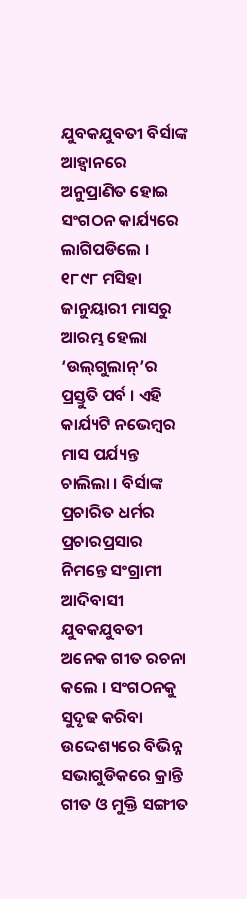ଯୁବକଯୁବତୀ ବିର୍ସାଙ୍କ ଆହ୍ୱାନରେ ଅନୁପ୍ରାଣିତ ହୋଇ ସଂଗଠନ କାର୍ଯ୍ୟରେ ଲାଗିପଡିଲେ । ୧୮୯୮ ମସିହା ଜାନୁୟାରୀ ମାସରୁ ଆରମ୍ଭ ହେଲା ‘ଉଲ୍‌ଗୁଲାନ୍‌’ର ପ୍ରସ୍ତୁତି ପର୍ବ । ଏହି କାର୍ଯ୍ୟଟି ନଭେମ୍ବର ମାସ ପର୍ଯ୍ୟନ୍ତ ଚାଲିଲା । ବିର୍ସାଙ୍କ ପ୍ରଚାରିତ ଧର୍ମର ପ୍ରଚାରପ୍ରସାର ନିମନ୍ତେ ସଂଗ୍ରାମୀ ଆଦିବାସୀ ଯୁବକଯୁବତୀ ଅନେକ ଗୀତ ରଚନା କଲେ । ସଂଗଠନକୁ ସୁଦୃଢ କରିବା ଉଦ୍ଦେଶ୍ୟରେ ବିଭିନ୍ନ ସଭାଗୁଡିକରେ କ୍ରାନ୍ତି ଗୀତ ଓ ମୁକ୍ତି ସଙ୍ଗୀତ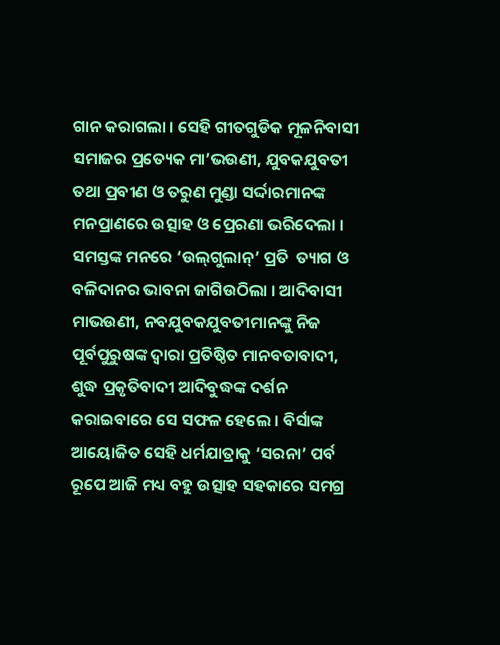ଗାନ କରାଗଲା । ସେହି ଗୀତଗୁଡିକ ମୂଳନିବାସୀ ସମାଜର ପ୍ରତ୍ୟେକ ମା’ଭଉଣୀ, ଯୁବକଯୁବତୀ ତଥା ପ୍ରବୀଣ ଓ ତରୁଣ ମୁଣ୍ଡା ସର୍ଦ୍ଦାରମାନଙ୍କ ମନପ୍ରାଣରେ ଉତ୍ସାହ ଓ ପ୍ରେରଣା ଭରିଦେଲା । ସମସ୍ତଙ୍କ ମନରେ ‘ଉଲ୍‌ଗୁଲାନ୍‌’ ପ୍ରତି  ତ୍ୟାଗ ଓ ବଳିଦାନର ଭାବନା ଜାଗିଉଠିଲା । ଆଦିବାସୀ ମାଭଉଣୀ, ନବଯୁବକଯୁବତୀମାନଙ୍କୁ ନିଜ ପୂର୍ବପୁରୁଷଙ୍କ ଦ୍ୱାରା ପ୍ରତିଷ୍ଠିତ ମାନବତାବାଦୀ, ଶୁଦ୍ଧ ପ୍ରକୃତିବାଦୀ ଆଦିବୁଦ୍ଧଙ୍କ ଦର୍ଶନ କରାଇବାରେ ସେ ସଫଳ ହେଲେ । ବିର୍ସାଙ୍କ ଆୟୋଜିତ ସେହି ଧର୍ମଯାତ୍ରାକୁ ‘ସରନା’ ପର୍ବ ରୂପେ ଆଜି ମଧ୍ୟ ବହୁ ଉତ୍ସାହ ସହକାରେ ସମଗ୍ର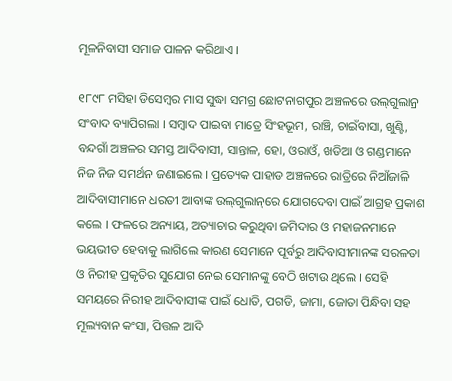ମୂଳନିବାସୀ ସମାଜ ପାଳନ କରିଥାଏ ।

୧୮୯୮ ମସିହା ଡିସେମ୍ବର ମାସ ସୁଦ୍ଧା ସମଗ୍ର ଛୋଟନାଗପୁର ଅଞ୍ଚଳରେ ଉଲ୍‌ଗୁଲାନ୍ର ସଂବାଦ ବ୍ୟାପିଗଲା । ସମ୍ବାଦ ପାଇବା ମାତ୍ରେ ସିଂହଭୂମ, ରାଞ୍ଚି, ଚାଇଁବାସା, ଖୁଣ୍ଟି, ବନ୍ଦଗାଁ ଅଞ୍ଚଳର ସମସ୍ତ ଆଦିବାସୀ, ସାନ୍ତାଳ, ହୋ, ଓରାଓଁ, ଖଡିଆ ଓ ଗଣ୍ଡମାନେ ନିଜ ନିଜ ସମର୍ଥନ ଜଣାଇଲେ । ପ୍ରତ୍ୟେକ ପାହାଡ ଅଞ୍ଚଳରେ ରାତ୍ରିରେ ନିଆଁଜାଳି ଆଦିବାସୀମାନେ ଧରତୀ ଆବାଙ୍କ ଉଲ୍‌ଗୁଲାନ୍‌ରେ ଯୋଗଦେବା ପାଇଁ ଆଗ୍ରହ ପ୍ରକାଶ କଲେ । ଫଳରେ ଅନ୍ୟାୟ, ଅତ୍ୟାଚାର କରୁଥିବା ଜମିଦାର ଓ ମହାଜନମାନେ ଭୟଭୀତ ହେବାକୁ ଲାଗିଲେ କାରଣ ସେମାନେ ପୂର୍ବରୁ ଆଦିବାସୀମାନଙ୍କ ସରଳତା ଓ ନିରୀହ ପ୍ରକୃତିର ସୁଯୋଗ ନେଇ ସେମାନଙ୍କୁ ବେଠି ଖଟାଉ ଥିଲେ । ସେହି ସମୟରେ ନିରୀହ ଆଦିବାସୀଙ୍କ ପାଇଁ ଧୋତି, ପଗଡି, ଜାମା, ଜୋତା ପିନ୍ଧିବା ସହ ମୂଲ୍ୟବାନ କଂସା, ପିତ୍ତଳ ଆଦି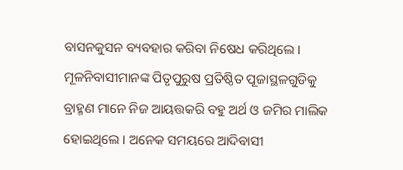ବାସନକୁସନ ବ୍ୟବହାର କରିବା ନିଷେଧ କରିଥିଲେ । ମୂଳନିବାସୀମାନଙ୍କ ପିତୃପୁରୁଷ ପ୍ରତିଷ୍ଠିତ ପୂଜାସ୍ଥଳଗୁଡିକୁ ବ୍ରାହ୍ମଣ ମାନେ ନିଜ ଆୟତ୍ତକରି ବହୁ ଅର୍ଥ ଓ ଜମିର ମାଲିକ ହୋଇଥିଲେ । ଅନେକ ସମୟରେ ଆଦିବାସୀ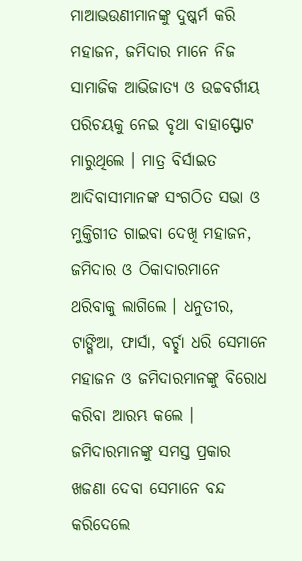ମାଆଭଉଣୀମାନଙ୍କୁ ଦୁଷ୍କର୍ମ କରି ମହାଜନ, ଜମିଦାର ମାନେ ନିଜ ସାମାଜିକ ଆଭିଜାତ୍ୟ ଓ ଉଚ୍ଚବର୍ଗୀୟ ପରିଚୟକୁ ନେଇ ବୃଥା ବାହାସ୍ଫୋଟ ମାରୁଥିଲେ । ମାତ୍ର ବିର୍ସାଇତ ଆଦିବାସୀମାନଙ୍କ ସଂଗଠିତ ସଭା ଓ ମୁକ୍ତିଗୀତ ଗାଇବା ଦେଖି ମହାଜନ, ଜମିଦାର ଓ ଠିକାଦାରମାନେ ଥରିବାକୁ ଲାଗିଲେ । ଧନୁତୀର, ଟାଙ୍ଗିଆ, ଫାର୍ସା, ବର୍ଚ୍ଛା ଧରି ସେମାନେ ମହାଜନ ଓ ଜମିଦାରମାନଙ୍କୁ ବିରୋଧ କରିବା ଆରମ୍ଭ କଲେ । ଜମିଦାରମାନଙ୍କୁ ସମସ୍ତ ପ୍ରକାର ଖଜଣା ଦେବା ସେମାନେ ବନ୍ଦ କରିଦେଲେ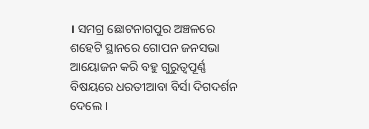। ସମଗ୍ର ଛୋଟନାଗପୁର ଅଞ୍ଚଳରେ ଶହେଟି ସ୍ଥାନରେ ଗୋପନ ଜନସଭା ଆୟୋଜନ କରି ବହୁ ଗୁରୁତ୍ୱପୂର୍ଣ୍ଣ ବିଷୟରେ ଧରତୀଆବା ବିର୍ସା ଦିଗଦର୍ଶନ ଦେଲେ ।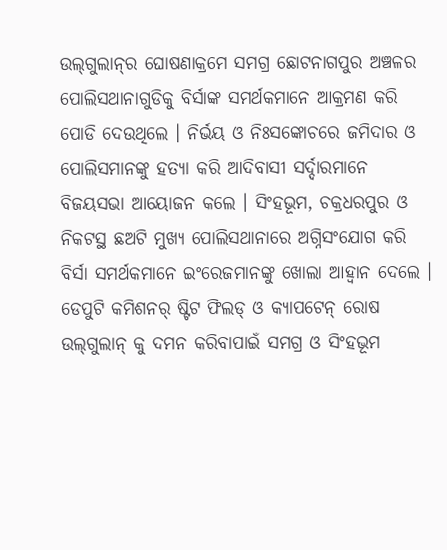ଉଲ୍‌ଗୁଲାନ୍‌ର ଘୋଷଣାକ୍ରମେ ସମଗ୍ର ଛୋଟନାଗପୁର ଅଞ୍ଚଳର ପୋଲିସଥାନାଗୁଡିକୁ ବିର୍ସାଙ୍କ ସମର୍ଥକମାନେ ଆକ୍ରମଣ କରି ପୋଡି ଦେଉଥିଲେ । ନିର୍ଭୟ ଓ ନିଃସଙ୍କୋଚରେ ଜମିଦାର ଓ ପୋଲିସମାନଙ୍କୁ ହତ୍ୟା କରି ଆଦିବାସୀ ସର୍ଦ୍ଦାରମାନେ ବିଜୟସଭା ଆୟୋଜନ କଲେ । ସିଂହଭୂମ, ଚକ୍ରଧରପୁର ଓ ନିକଟସ୍ଥ ଛଅଟି ମୁଖ୍ୟ ପୋଲିସଥାନାରେ ଅଗ୍ନିସଂଯୋଗ କରି ବିର୍ସା ସମର୍ଥକମାନେ ଇଂରେଜମାନଙ୍କୁ ଖୋଲା ଆହ୍ୱାନ ଦେଲେ । ଡେପୁଟି କମିଶନର୍ ଷ୍ଟିଟ ଫିଲଡ୍ ଓ କ୍ୟାପଟେନ୍ ରୋଷ ଉଲ୍‌ଗୁଲାନ୍ କୁ ଦମନ କରିବାପାଇଁ ସମଗ୍ର ଓ ସିଂହଭୂମ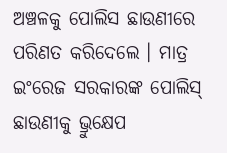ଅଞ୍ଚଳକୁ ପୋଲିସ ଛାଉଣୀରେ ପରିଣତ କରିଦେଲେ । ମାତ୍ର ଇଂରେଜ ସରକାରଙ୍କ ପୋଲିସ୍ ଛାଉଣୀକୁ ଭ୍ରୁକ୍ଷେପ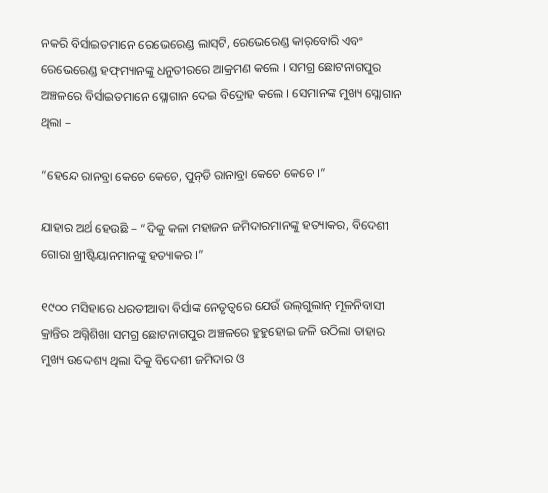ନକରି ବିର୍ସାଇତମାନେ ରେଭେରେଣ୍ଡ ଲାସ୍‌ଟି, ରେଭେରେଣ୍ଡ କାର୍‌ବୋରି ଏବଂ ରେଭେରେଣ୍ଡ ହଫ୍‌ମ୍ୟାନଙ୍କୁ ଧନୁତୀରରେ ଆକ୍ରମଣ କଲେ । ସମଗ୍ର ଛୋଟନାଗପୁର ଅଞ୍ଚଳରେ ବିର୍ସାଇତମାନେ ସ୍ଲୋଗାନ ଦେଇ ବିଦ୍ରୋହ କଲେ । ସେମାନଙ୍କ ମୁଖ୍ୟ ସ୍ଲୋଗାନ ଥିଲା –

“ହେନ୍ଦେ ରାନବ୍ରା କେଚେ କେଚେ, ପୁନ୍‌ଡି ରାନାବ୍ରା କେଚେ କେଚେ ।”

ଯାହାର ଅର୍ଥ ହେଉଛି – “ଦିକୁ କଳା ମହାଜନ ଜମିଦାରମାନଙ୍କୁ ହତ୍ୟାକର, ବିଦେଶୀ ଗୋରା ଖ୍ରୀଷ୍ଟିୟାନମାନଙ୍କୁ ହତ୍ୟାକର ।”

୧୯୦୦ ମସିହାରେ ଧରତୀଆବା ବିର୍ସାଙ୍କ ନେତୃତ୍ୱରେ ଯେଉଁ ଉଲ୍‌ଗୁଲାନ୍ ମୂଳନିବାସୀ କ୍ରାନ୍ତିର ଅଗ୍ନିଶିଖା ସମଗ୍ର ଛୋଟନାଗପୁର ଅଞ୍ଚଳରେ ହୁହୁହୋଇ ଜଳି ଉଠିଲା ତାହାର ମୁଖ୍ୟ ଉଦ୍ଦେଶ୍ୟ ଥିଲା ଦିକୁ ବିଦେଶୀ ଜମିଦାର ଓ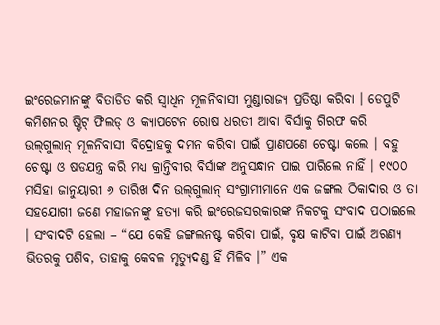ଇଂରେଜମାନଙ୍କୁ ବିତାଡିତ କରି ସ୍ୱାଧିନ ମୂଳନିବାସୀ ମୁଣ୍ଡାରାଜ୍ୟ ପ୍ରତିଷ୍ଠା କରିବା । ଡେପୁଟି କମିଶନର ଷ୍ଟିଟ୍ ଫିଲଡ୍ ଓ କ୍ୟାପଟେନ ରୋଷ ଧରତୀ ଆବା ବିର୍ସାକୁ ଗିରଫ କରି ଉଲ୍‌ଗୁଲାନ୍ ମୂଳନିବାସୀ ବିଦ୍ରୋହକୁ ଦମନ କରିବା ପାଇଁ ପ୍ରାଣପଣେ ଚେଷ୍ଟା କଲେ । ବହୁ ଚେଷ୍ଟା ଓ ଷଡଯନ୍ତ୍ର କରି ମଧ୍ୟ କ୍ରାନ୍ତିବୀର ବିର୍ସାଙ୍କ ଅନୁସନ୍ଧାନ ପାଇ ପାରିଲେ ନାହିଁ । ୧୯୦୦ ମସିହା ଜାନୁୟାରୀ ୬ ତାରିଖ ଦିନ ଉଲ୍‌ଗୁଲାନ୍ ସଂଗ୍ରାମୀମାନେ ଏକ ଜଙ୍ଗଲ ଠିକାଦାର ଓ ତା ସହଯୋଗୀ ଜଣେ ମହାଜନଙ୍କୁ ହତ୍ୟା କରି ଇଂରେଜସରକାରଙ୍କ ନିକଟକୁ ସଂବାଦ ପଠାଇଲେ । ସଂବାଦଟି ହେଲା – “ଯେ କେହି ଜଙ୍ଗଲନଷ୍ଟ କରିବା ପାଇଁ, ବୃକ୍ଷ କାଟିବା ପାଇଁ ଅରଣ୍ୟ ଭିତରକୁ ପଶିବ, ତାହାକୁ କେବଳ ମୃତ୍ୟୁଦଣ୍ଡ ହିଁ ମିଳିବ ।” ଏକ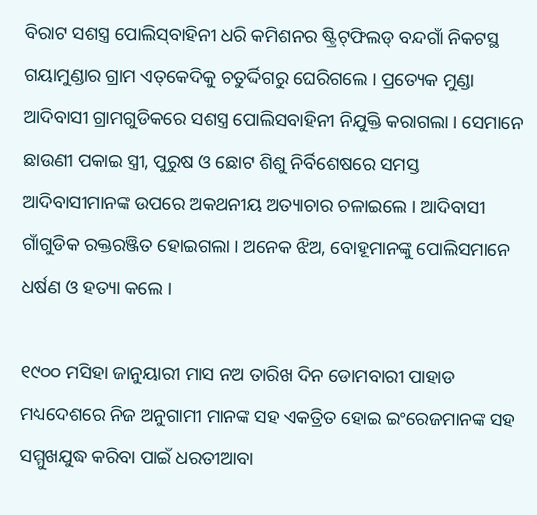ବିରାଟ ସଶସ୍ତ୍ର ପୋଲିସ୍‌ବାହିନୀ ଧରି କମିଶନର ଷ୍ଟ୍ରିଟ୍‌ଫିଲଡ୍ ବନ୍ଦଗାଁ ନିକଟସ୍ଥ ଗୟାମୁଣ୍ଡାର ଗ୍ରାମ ଏତ୍‌କେଦିକୁ ଚତୁର୍ଦ୍ଦିଗରୁ ଘେରିଗଲେ । ପ୍ରତ୍ୟେକ ମୁଣ୍ଡା ଆଦିବାସୀ ଗ୍ରାମଗୁଡିକରେ ସଶସ୍ତ୍ର ପୋଲିସବାହିନୀ ନିଯୁକ୍ତି କରାଗଲା । ସେମାନେ ଛାଉଣୀ ପକାଇ ସ୍ତ୍ରୀ, ପୁରୁଷ ଓ ଛୋଟ ଶିଶୁ ନିର୍ବିଶେଷରେ ସମସ୍ତ ଆଦିବାସୀମାନଙ୍କ ଉପରେ ଅକଥନୀୟ ଅତ୍ୟାଚାର ଚଳାଇଲେ । ଆଦିବାସୀ ଗାଁଗୁଡିକ ରକ୍ତରଞ୍ଜିତ ହୋଇଗଲା । ଅନେକ ଝିଅ, ବୋହୂମାନଙ୍କୁ ପୋଲିସମାନେ ଧର୍ଷଣ ଓ ହତ୍ୟା କଲେ ।

୧୯୦୦ ମସିହା ଜାନୁୟାରୀ ମାସ ନଅ ତାରିଖ ଦିନ ଡୋମବାରୀ ପାହାଡ ମଧ୍ୟଦେଶରେ ନିଜ ଅନୁଗାମୀ ମାନଙ୍କ ସହ ଏକତ୍ରିତ ହୋଇ ଇଂରେଜମାନଙ୍କ ସହ ସମ୍ମୁଖଯୁଦ୍ଧ କରିବା ପାଇଁ ଧରତୀଆବା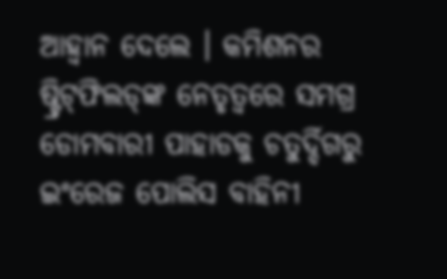ଆହ୍ୱାନ ଦେଲେ । କମିଶନର ଷ୍ଟ୍ରିଟ୍‌ଫିଲଡ୍‌ଙ୍କ ନେତୃତ୍ୱରେ ସମଗ୍ର ଡୋମବାରୀ ପାହାଡକୁ ଚତୁର୍ଦ୍ଦିଗରୁ ଇଂରେଜ ପୋଲିସ ବାହିନୀ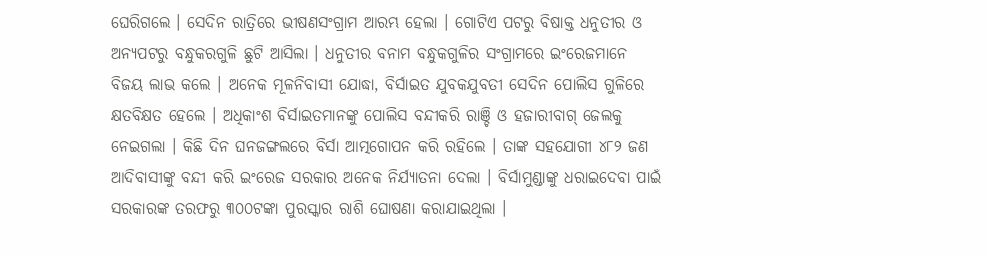ଘେରିଗଲେ । ସେଦିନ ରାତ୍ରିରେ ଭୀଷଣସଂଗ୍ରାମ ଆରମ୍ଭ ହେଲା । ଗୋଟିଏ ପଟରୁ ବିଷାକ୍ତ ଧନୁତୀର ଓ ଅନ୍ୟପଟରୁ ବନ୍ଧୁକରଗୁଳି ଛୁଟି ଆସିଲା । ଧନୁତୀର ବନାମ ବନ୍ଧୁକଗୁଳିର ସଂଗ୍ରାମରେ ଇଂରେଜମାନେ ବିଜୟ ଲାଭ କଲେ । ଅନେକ ମୂଳନିବାସୀ ଯୋଦ୍ଧା, ବିର୍ସାଇତ ଯୁବକଯୁବତୀ ସେଦିନ ପୋଲିସ ଗୁଳିରେ କ୍ଷତବିକ୍ଷତ ହେଲେ । ଅଧିକାଂଶ ବିର୍ସାଇତମାନଙ୍କୁ ପୋଲିସ ବନ୍ଦୀକରି ରାଞ୍ଚି ଓ ହଜାରୀବାଗ୍ ଜେଲକୁ ନେଇଗଲା । କିଛି ଦିନ ଘନଜଙ୍ଗଲରେ ବିର୍ସା ଆତ୍ମଗୋପନ କରି ରହିଲେ । ତାଙ୍କ ସହଯୋଗୀ ୪୮୨ ଜଣ ଆଦିବାସୀଙ୍କୁ ବନ୍ଦୀ କରି ଇଂରେଜ ସରକାର ଅନେକ ନିର୍ଯ୍ୟାତନା ଦେଲା । ବିର୍ସାମୁଣ୍ଡାଙ୍କୁ ଧରାଇଦେବା ପାଇଁ ସରକାରଙ୍କ ତରଫରୁ ୩୦୦ଟଙ୍କା ପୁରସ୍କାର ରାଶି ଘୋଷଣା କରାଯାଇଥିଲା ।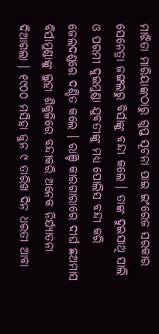ମାଝିତା ମାରିୟାଙ୍କଠାରୁ ଗୁପ୍ତ ସୂଚନା ପାଇ ଇଂରେଜ ସରକାର ସେନେତ୍ରା ଜଙ୍ଗଲରୁ ବିର୍ସାଙ୍କୁ ବନ୍ଦୀ କଲେ । ତାଙ୍କ ଦୁଇସାଥି ସାଲି ଓ ପରମୀ ଦୁଇମୁଣ୍ଡା ଯୁବତୀଙ୍କୁ ମଧ୍ୟ ପୋଲିସ ବନ୍ଦୀ କରି ଜେଲଦଣ୍ଡରେ ଦଣ୍ଡିତ କଲେ । ରାଞ୍ଚି କାରଗାରାରେ ଦୀର୍ଘ ଛଅମାସ ବିର୍ସାମୁଣ୍ଡାଙ୍କୁ ଲୁହା ଶିକୁଳିରେ ବନ୍ଦୀକରି ଅନେକ ନିର୍ଯ୍ୟାତନା ଦିଆଗଲା । ୧୯୦୦ ମସିହା ଜୁନ ୯ ତାରିଖ ଦିନ ଧରତୀ ଆବା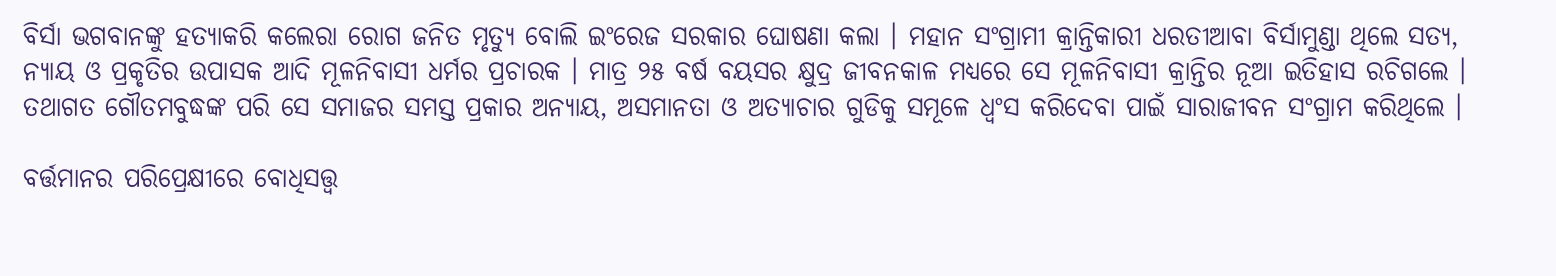ବିର୍ସା ଭଗବାନଙ୍କୁ ହତ୍ୟାକରି କଲେରା ରୋଗ ଜନିତ ମୃତ୍ୟୁ ବୋଲି ଇଂରେଜ ସରକାର ଘୋଷଣା କଲା । ମହାନ ସଂଗ୍ରାମୀ କ୍ରାନ୍ତିକାରୀ ଧରତୀଆବା ବିର୍ସାମୁଣ୍ଡା ଥିଲେ ସତ୍ୟ, ନ୍ୟାୟ ଓ ପ୍ରକୃତିର ଉପାସକ ଆଦି ମୂଳନିବାସୀ ଧର୍ମର ପ୍ରଚାରକ । ମାତ୍ର ୨୫ ବର୍ଷ ବୟସର କ୍ଷୁଦ୍ର ଜୀବନକାଳ ମଧ୍ୟରେ ସେ ମୂଳନିବାସୀ କ୍ରାନ୍ତିର ନୂଆ ଇତିହାସ ରଚିଗଲେ । ତଥାଗତ ଗୌତମବୁଦ୍ଧଙ୍କ ପରି ସେ ସମାଜର ସମସ୍ତ ପ୍ରକାର ଅନ୍ୟାୟ, ଅସମାନତା ଓ ଅତ୍ୟାଚାର ଗୁଡିକୁ ସମୂଳେ ଧ୍ୱଂସ କରିଦେବା ପାଇଁ ସାରାଜୀବନ ସଂଗ୍ରାମ କରିଥିଲେ ।

ବର୍ତ୍ତମାନର ପରିପ୍ରେକ୍ଷୀରେ ବୋଧିସତ୍ତ୍ୱ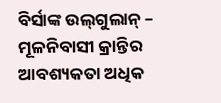ବିର୍ସାଙ୍କ ଉଲ୍‌ଗୁଲାନ୍ – ମୂଳନିବାସୀ କ୍ରାନ୍ତିର ଆବଶ୍ୟକତା ଅଧିକ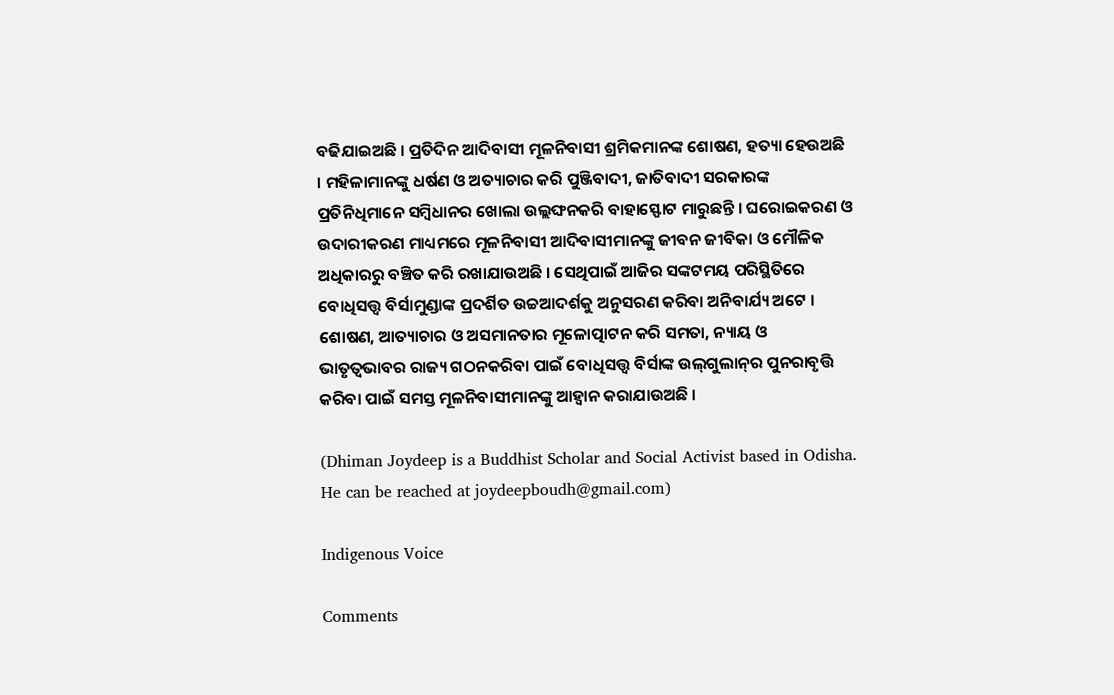ବଢିଯାଇଅଛି । ପ୍ରତିଦିନ ଆଦିବାସୀ ମୂଳନିବାସୀ ଶ୍ରମିକମାନଙ୍କ ଶୋଷଣ, ହତ୍ୟା ହେଉଅଛି । ମହିଳାମାନଙ୍କୁ ଧର୍ଷଣ ଓ ଅତ୍ୟାଚାର କରି ପୁଞ୍ଜିବାଦୀ, ଜାତିବାଦୀ ସରକାରଙ୍କ ପ୍ରତିନିଧିମାନେ ସମ୍ବିଧାନର ଖୋଲା ଉଲ୍ଲଙ୍ଘନକରି ବାହାସ୍ଫୋଟ ମାରୁଛନ୍ତି । ଘରୋଇକରଣ ଓ ଉଦାରୀକରଣ ମାଧ୍ୟମରେ ମୂଳନିବାସୀ ଆଦିବାସୀମାନଙ୍କୁ ଜୀବନ ଜୀବିକା ଓ ମୌଳିକ ଅଧିକାରରୁ ବଞ୍ଚିତ କରି ରଖାଯାଉଅଛି । ସେଥିପାଇଁ ଆଜିର ସଙ୍କଟମୟ ପରିସ୍ଥିତିରେ ବୋଧିସତ୍ତ୍ୱ ବିର୍ସାମୁଣ୍ଡାଙ୍କ ପ୍ରଦର୍ଶିତ ଉଚ୍ଚଆଦର୍ଶକୁ ଅନୁସରଣ କରିବା ଅନିବାର୍ଯ୍ୟ ଅଟେ । ଶୋଷଣ, ଆତ୍ୟାଚାର ଓ ଅସମାନତାର ମୂଳୋତ୍ପାଟନ କରି ସମତା, ନ୍ୟାୟ ଓ ଭାତୃତ୍ୱଭାବର ରାଜ୍ୟ ଗଠନକରିବା ପାଇଁ ବୋଧିସତ୍ତ୍ୱ ବିର୍ସାଙ୍କ ଉଲ୍‌ଗୁଲାନ୍‌ର ପୁନରାବୃତ୍ତି କରିବା ପାଇଁ ସମସ୍ତ ମୂଳନିବାସୀମାନଙ୍କୁ ଆହ୍ୱାନ କରାଯାଉଅଛି ।

(Dhiman Joydeep is a Buddhist Scholar and Social Activist based in Odisha. He can be reached at joydeepboudh@gmail.com)

Indigenous Voice

Comments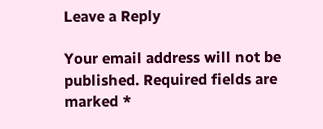Leave a Reply

Your email address will not be published. Required fields are marked *